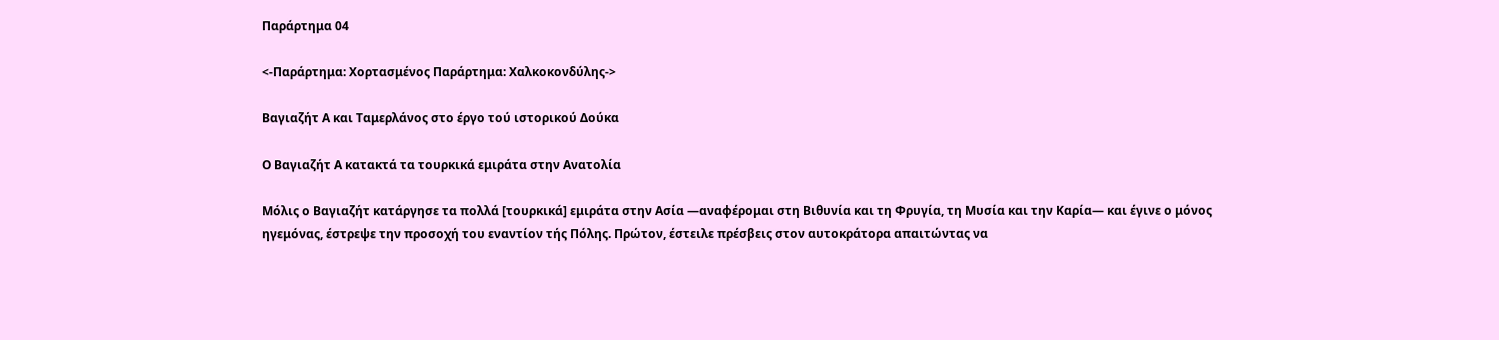Παράρτημα 04

<-Παράρτημα: Χορτασμένος Παράρτημα: Χαλκοκονδύλης->

Βαγιαζήτ Α και Ταμερλάνος στο έργο τού ιστορικού Δούκα

Ο Βαγιαζήτ Α κατακτά τα τουρκικά εμιράτα στην Ανατολία

Μόλις ο Βαγιαζήτ κατάργησε τα πολλά [τουρκικά] εμιράτα στην Ασία —αναφέρομαι στη Βιθυνία και τη Φρυγία, τη Μυσία και την Καρία— και έγινε ο μόνος ηγεμόνας, έστρεψε την προσοχή του εναντίον τής Πόλης. Πρώτον, έστειλε πρέσβεις στον αυτοκράτορα απαιτώντας να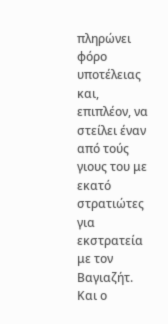πληρώνει φόρο υποτέλειας και, επιπλέον, να στείλει έναν από τούς γιους του με εκατό στρατιώτες για εκστρατεία με τον Βαγιαζήτ. Και ο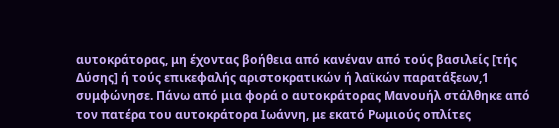αυτοκράτορας, μη έχοντας βοήθεια από κανέναν από τούς βασιλείς [τής Δύσης] ή τούς επικεφαλής αριστοκρατικών ή λαϊκών παρατάξεων,1 συμφώνησε. Πάνω από μια φορά ο αυτοκράτορας Μανουήλ στάλθηκε από τον πατέρα του αυτοκράτορα Ιωάννη, με εκατό Ρωμιούς οπλίτες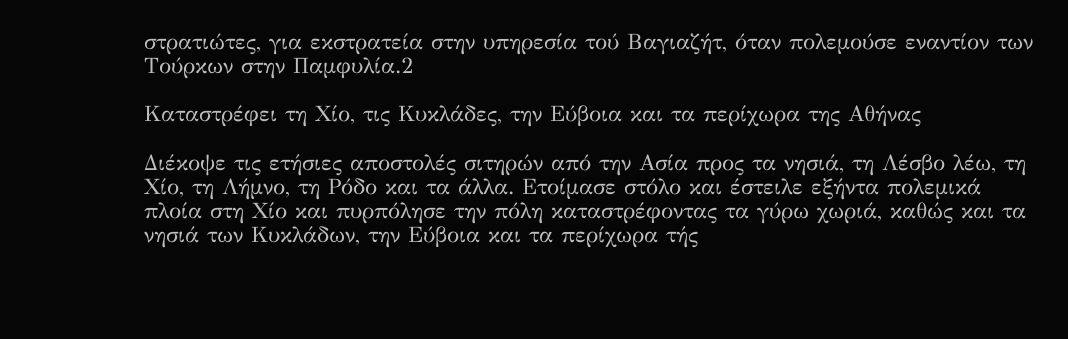στρατιώτες, για εκστρατεία στην υπηρεσία τού Βαγιαζήτ, όταν πολεμούσε εναντίον των Τούρκων στην Παμφυλία.2

Καταστρέφει τη Χίο, τις Κυκλάδες, την Εύβοια και τα περίχωρα της Αθήνας

Διέκοψε τις ετήσιες αποστολές σιτηρών από την Ασία προς τα νησιά, τη Λέσβο λέω, τη Χίο, τη Λήμνο, τη Ρόδο και τα άλλα. Ετοίμασε στόλο και έστειλε εξήντα πολεμικά πλοία στη Χίο και πυρπόλησε την πόλη καταστρέφοντας τα γύρω χωριά, καθώς και τα νησιά των Κυκλάδων, την Εύβοια και τα περίχωρα τής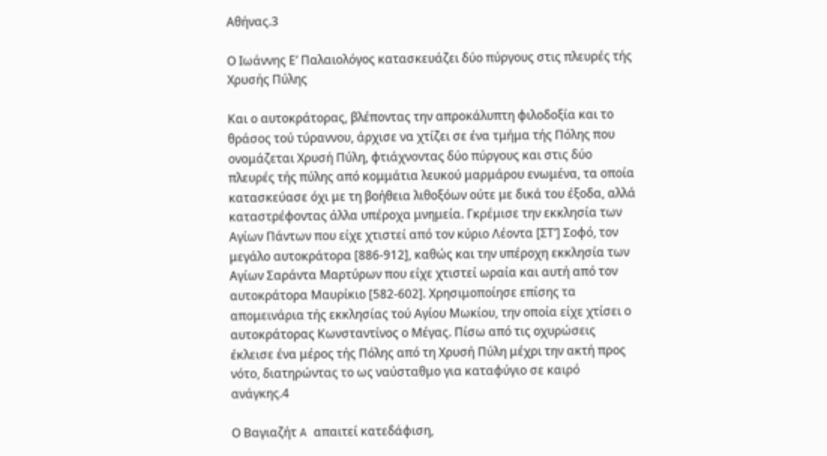Αθήνας.3

Ο Ιωάννης Ε’ Παλαιολόγος κατασκευάζει δύο πύργους στις πλευρές τής Χρυσής Πύλης

Και ο αυτοκράτορας, βλέποντας την απροκάλυπτη φιλοδοξία και το θράσος τού τύραννου, άρχισε να χτίζει σε ένα τμήμα τής Πόλης που ονομάζεται Χρυσή Πύλη, φτιάχνοντας δύο πύργους και στις δύο πλευρές τής πύλης από κομμάτια λευκού μαρμάρου ενωμένα, τα οποία κατασκεύασε όχι με τη βοήθεια λιθοξόων ούτε με δικά του έξοδα, αλλά καταστρέφοντας άλλα υπέροχα μνημεία. Γκρέμισε την εκκλησία των Αγίων Πάντων που είχε χτιστεί από τον κύριο Λέοντα [ΣΤ’] Σοφό, τον μεγάλο αυτοκράτορα [886-912], καθώς και την υπέροχη εκκλησία των Αγίων Σαράντα Μαρτύρων που είχε χτιστεί ωραία και αυτή από τον αυτοκράτορα Μαυρίκιο [582-602]. Χρησιμοποίησε επίσης τα απομεινάρια τής εκκλησίας τού Αγίου Μωκίου, την οποία είχε χτίσει ο αυτοκράτορας Κωνσταντίνος ο Μέγας. Πίσω από τις οχυρώσεις έκλεισε ένα μέρος τής Πόλης από τη Χρυσή Πύλη μέχρι την ακτή προς νότο, διατηρώντας το ως ναύσταθμο για καταφύγιο σε καιρό ανάγκης.4

Ο Βαγιαζήτ A απαιτεί κατεδάφιση,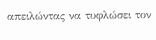απειλώντας να τυφλώσει τον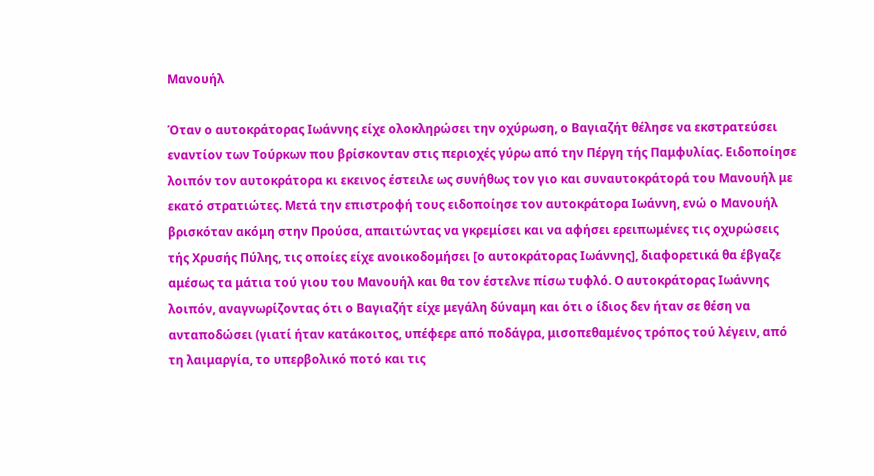Μανουήλ

Όταν ο αυτοκράτορας Ιωάννης είχε ολοκληρώσει την οχύρωση, ο Βαγιαζήτ θέλησε να εκστρατεύσει εναντίον των Τούρκων που βρίσκονταν στις περιοχές γύρω από την Πέργη τής Παμφυλίας. Ειδοποίησε λοιπόν τον αυτοκράτορα κι εκεινος έστειλε ως συνήθως τον γιο και συναυτοκράτορά του Μανουήλ με εκατό στρατιώτες. Μετά την επιστροφή τους ειδοποίησε τον αυτοκράτορα Ιωάννη, ενώ ο Μανουήλ βρισκόταν ακόμη στην Προύσα, απαιτώντας να γκρεμίσει και να αφήσει ερειπωμένες τις οχυρώσεις τής Χρυσής Πύλης, τις οποίες είχε ανοικοδομήσει [ο αυτοκράτορας Ιωάννης], διαφορετικά θα έβγαζε αμέσως τα μάτια τού γιου του Μανουήλ και θα τον έστελνε πίσω τυφλό. Ο αυτοκράτορας Ιωάννης λοιπόν, αναγνωρίζοντας ότι ο Βαγιαζήτ είχε μεγάλη δύναμη και ότι ο ίδιος δεν ήταν σε θέση να ανταποδώσει (γιατί ήταν κατάκοιτος, υπέφερε από ποδάγρα, μισοπεθαμένος τρόπος τού λέγειν, από τη λαιμαργία, το υπερβολικό ποτό και τις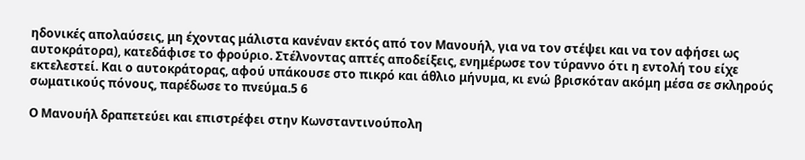ηδονικές απολαύσεις, μη έχοντας μάλιστα κανέναν εκτός από τον Μανουήλ, για να τον στέψει και να τον αφήσει ως αυτοκράτορα), κατεδάφισε το φρούριο. Στέλνοντας απτές αποδείξεις, ενημέρωσε τον τύραννο ότι η εντολή του είχε εκτελεστεί. Και ο αυτοκράτορας, αφού υπάκουσε στο πικρό και άθλιο μήνυμα, κι ενώ βρισκόταν ακόμη μέσα σε σκληρούς σωματικούς πόνους, παρέδωσε το πνεύμα.5 6

Ο Μανουήλ δραπετεύει και επιστρέφει στην Κωνσταντινούπολη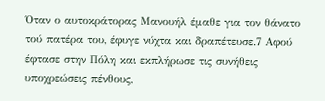Όταν ο αυτοκράτορας Μανουήλ έμαθε για τον θάνατο τού πατέρα του, έφυγε νύχτα και δραπέτευσε.7 Αφού έφτασε στην Πόλη και εκπλήρωσε τις συνήθεις υποχρεώσεις πένθους,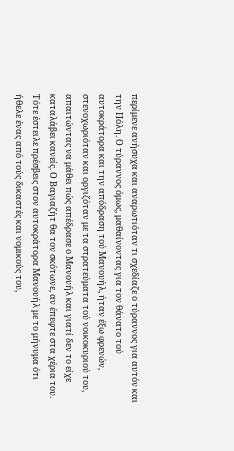περίμενε ανήσυχα και αναρωτιόταν τι σχεδίαζε ο τύραννος για αυτόν και την Πόλη. Ο τύραννος όμως, μαθαίνοντας για τον θάνατο τού αυτοκράτορα και την απόδραση τού Μανουήλ, ήταν έξω φρενών, στενοχωριόταν και οργιζόταν με τα στρατεύματα τού νοικοκυριού του, απαιτώντας να μάθει πώς απέδρασε ο Μανουήλ και γιατί δεν το είχε καταλάβει κανείς. Ο Βαγιαζήτ θα τον σκότωνε, αν έπεφτε στα χέρια του. Τότε έστειλε πρέσβεις στον αυτοκράτορα Μανουήλ με το μήνυμα ότι ήθελε ένας από τούς δικαστές και νομικούς του,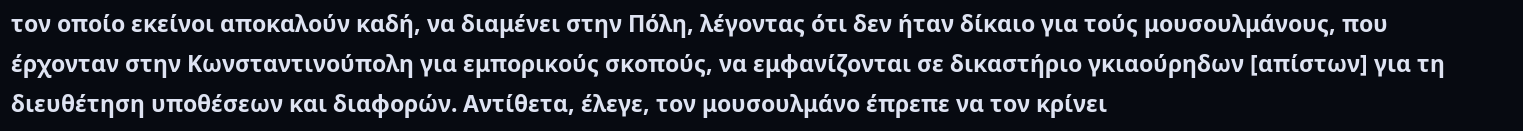τον οποίο εκείνοι αποκαλούν καδή, να διαμένει στην Πόλη, λέγοντας ότι δεν ήταν δίκαιο για τούς μουσουλμάνους, που έρχονταν στην Κωνσταντινούπολη για εμπορικούς σκοπούς, να εμφανίζονται σε δικαστήριο γκιαούρηδων [απίστων] για τη διευθέτηση υποθέσεων και διαφορών. Αντίθετα, έλεγε, τον μουσουλμάνο έπρεπε να τον κρίνει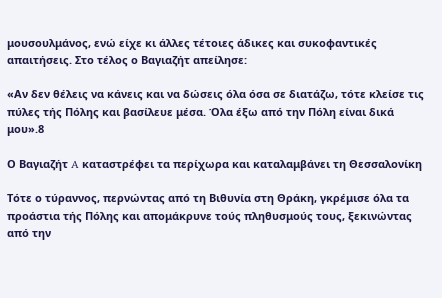μουσουλμάνος, ενώ είχε κι άλλες τέτοιες άδικες και συκοφαντικές απαιτήσεις. Στο τέλος ο Βαγιαζήτ απείλησε:

«Αν δεν θέλεις να κάνεις και να δώσεις όλα όσα σε διατάζω, τότε κλείσε τις πύλες τής Πόλης και βασίλευε μέσα. Όλα έξω από την Πόλη είναι δικά μου».8

Ο Βαγιαζήτ A καταστρέφει τα περίχωρα και καταλαμβάνει τη Θεσσαλονίκη

Τότε ο τύραννος, περνώντας από τη Βιθυνία στη Θράκη, γκρέμισε όλα τα προάστια τής Πόλης και απομάκρυνε τούς πληθυσμούς τους, ξεκινώντας από την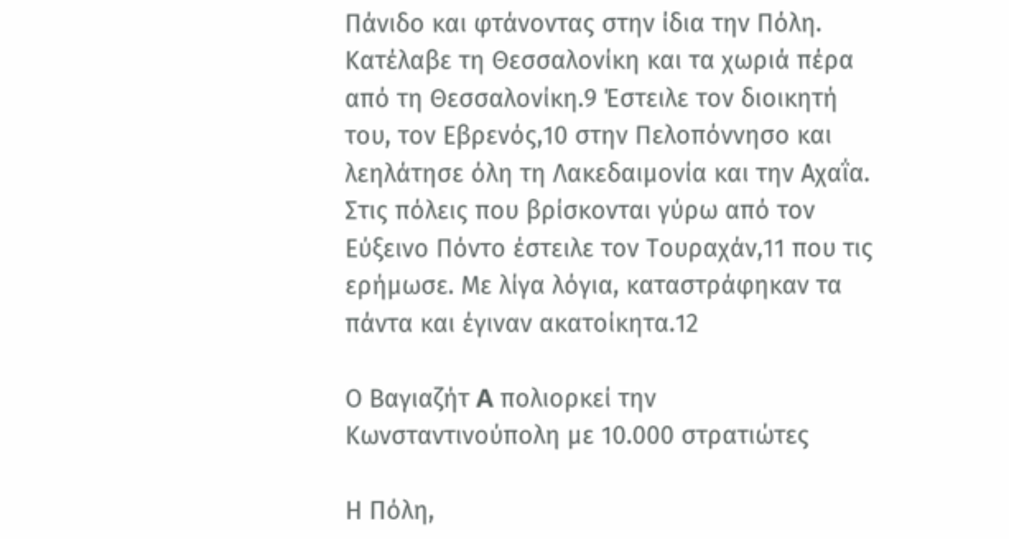Πάνιδο και φτάνοντας στην ίδια την Πόλη. Κατέλαβε τη Θεσσαλονίκη και τα χωριά πέρα από τη Θεσσαλονίκη.9 Έστειλε τον διοικητή του, τον Εβρενός,10 στην Πελοπόννησο και λεηλάτησε όλη τη Λακεδαιμονία και την Αχαΐα. Στις πόλεις που βρίσκονται γύρω από τον Εύξεινο Πόντο έστειλε τον Τουραχάν,11 που τις ερήμωσε. Με λίγα λόγια, καταστράφηκαν τα πάντα και έγιναν ακατοίκητα.12

Ο Βαγιαζήτ A πολιορκεί την Κωνσταντινούπολη με 10.000 στρατιώτες

Η Πόλη,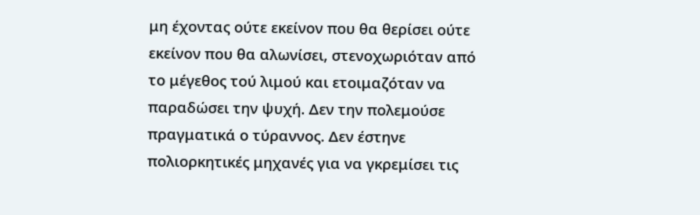μη έχοντας ούτε εκείνον που θα θερίσει ούτε εκείνον που θα αλωνίσει, στενοχωριόταν από το μέγεθος τού λιμού και ετοιμαζόταν να παραδώσει την ψυχή. Δεν την πολεμούσε πραγματικά ο τύραννος. Δεν έστηνε πολιορκητικές μηχανές για να γκρεμίσει τις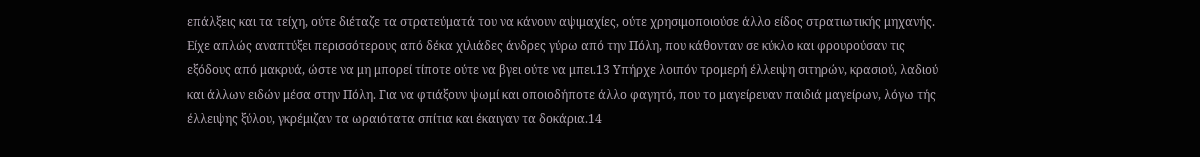επάλξεις και τα τείχη, ούτε διέταζε τα στρατεύματά του να κάνουν αψιμαχίες, ούτε χρησιμοποιούσε άλλο είδος στρατιωτικής μηχανής. Είχε απλώς αναπτύξει περισσότερους από δέκα χιλιάδες άνδρες γύρω από την Πόλη, που κάθονταν σε κύκλο και φρουρούσαν τις εξόδους από μακρυά, ώστε να μη μπορεί τίποτε ούτε να βγει ούτε να μπει.13 Υπήρχε λοιπόν τρομερή έλλειψη σιτηρών, κρασιού, λαδιού και άλλων ειδών μέσα στην Πόλη. Για να φτιάξουν ψωμί και οποιοδήποτε άλλο φαγητό, που το μαγείρευαν παιδιά μαγείρων, λόγω τής έλλειψης ξύλου, γκρέμιζαν τα ωραιότατα σπίτια και έκαιγαν τα δοκάρια.14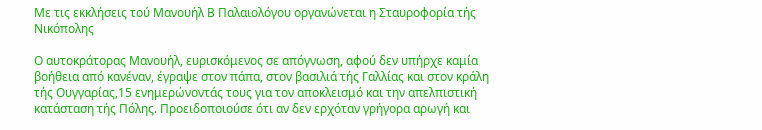Με τις εκκλήσεις τού Μανουήλ Β Παλαιολόγου οργανώνεται η Σταυροφορία τής Νικόπολης

Ο αυτοκράτορας Μανουήλ, ευρισκόμενος σε απόγνωση, αφού δεν υπήρχε καμία βοήθεια από κανέναν, έγραψε στον πάπα, στον βασιλιά τής Γαλλίας και στον κράλη τής Ουγγαρίας,15 ενημερώνοντάς τους για τον αποκλεισμό και την απελπιστική κατάσταση τής Πόλης. Προειδοποιούσε ότι αν δεν ερχόταν γρήγορα αρωγή και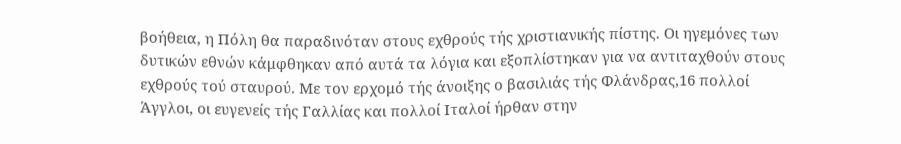βοήθεια, η Πόλη θα παραδινόταν στους εχθρούς τής χριστιανικής πίστης. Οι ηγεμόνες των δυτικών εθνών κάμφθηκαν από αυτά τα λόγια και εξοπλίστηκαν για να αντιταχθούν στους εχθρούς τού σταυρού. Με τον ερχομό τής άνοιξης ο βασιλιάς τής Φλάνδρας,16 πολλοί Άγγλοι, οι ευγενείς τής Γαλλίας και πολλοί Ιταλοί ήρθαν στην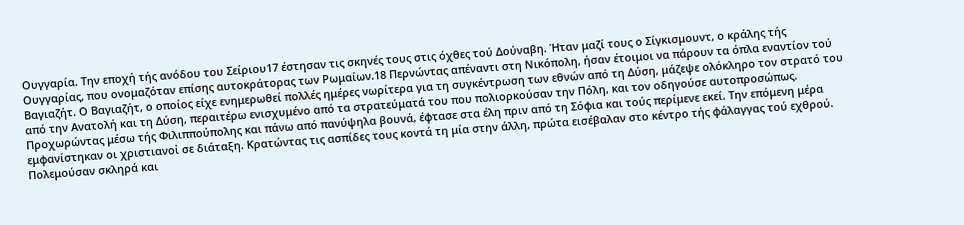Ουγγαρία. Την εποχή τής ανόδου του Σείριου17 έστησαν τις σκηνές τους στις όχθες τού Δούναβη. Ήταν μαζί τους ο Σίγκισμουντ, ο κράλης τής Ουγγαρίας, που ονομαζόταν επίσης αυτοκράτορας των Ρωμαίων.18 Περνώντας απέναντι στη Νικόπολη, ήσαν έτοιμοι να πάρουν τα όπλα εναντίον τού Βαγιαζήτ. Ο Βαγιαζήτ, ο οποίος είχε ενημερωθεί πολλές ημέρες νωρίτερα για τη συγκέντρωση των εθνών από τη Δύση, μάζεψε ολόκληρο τον στρατό του από την Ανατολή και τη Δύση, περαιτέρω ενισχυμένο από τα στρατεύματά του που πολιορκούσαν την Πόλη, και τον οδηγούσε αυτοπροσώπως. Προχωρώντας μέσω τής Φιλιππούπολης και πάνω από πανύψηλα βουνά, έφτασε στα έλη πριν από τη Σόφια και τούς περίμενε εκεί. Την επόμενη μέρα εμφανίστηκαν οι χριστιανοἰ σε διάταξη. Κρατώντας τις ασπίδες τους κοντά τη μία στην άλλη, πρώτα εισέβαλαν στο κέντρο τής φάλαγγας τού εχθρού. Πολεμούσαν σκληρά και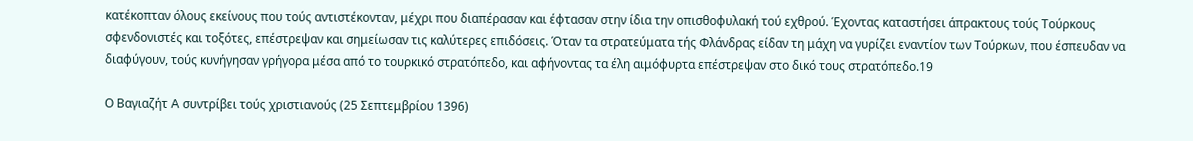κατέκοπταν όλους εκείνους που τούς αντιστέκονταν, μέχρι που διαπέρασαν και έφτασαν στην ίδια την οπισθοφυλακή τού εχθρού. Έχοντας καταστήσει άπρακτους τούς Τούρκους σφενδονιστές και τοξότες, επέστρεψαν και σημείωσαν τις καλύτερες επιδόσεις. Όταν τα στρατεύματα τής Φλάνδρας είδαν τη μάχη να γυρίζει εναντίον των Τούρκων, που έσπευδαν να διαφύγουν, τούς κυνήγησαν γρήγορα μέσα από το τουρκικό στρατόπεδο, και αφήνοντας τα έλη αιμόφυρτα επέστρεψαν στο δικό τους στρατόπεδο.19

Ο Βαγιαζήτ A συντρίβει τούς χριστιανούς (25 Σεπτεμβρίου 1396)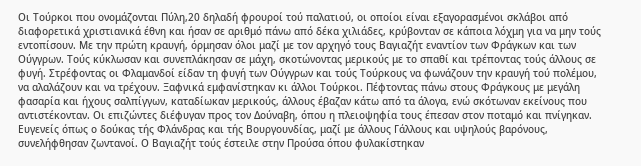Οι Τούρκοι που ονομάζονται Πύλη,20 δηλαδή φρουροί τού παλατιού, οι οποίοι είναι εξαγορασμένοι σκλάβοι από διαφορετικά χριστιανικά έθνη και ήσαν σε αριθμό πάνω από δέκα χιλιάδες, κρύβονταν σε κάποια λόχμη για να μην τούς εντοπίσουν. Με την πρώτη κραυγή, όρμησαν όλοι μαζί με τον αρχηγό τους Βαγιαζήτ εναντίον των Φράγκων και των Ούγγρων. Τούς κύκλωσαν και συνεπλάκησαν σε μάχη, σκοτώνοντας μερικούς με το σπαθί και τρέποντας τούς άλλους σε φυγή. Στρέφοντας οι Φλαμανδοί είδαν τη φυγή των Ούγγρων και τούς Τούρκους να φωνάζουν την κραυγή τού πολέμου, να αλαλάζουν και να τρέχουν. Ξαφνικά εμφανίστηκαν κι άλλοι Τούρκοι. Πέφτοντας πάνω στους Φράγκους με μεγάλη φασαρία και ήχους σαλπίγγων, καταδίωκαν μερικούς, άλλους έβαζαν κάτω από τα άλογα, ενώ σκότωναν εκείνους που αντιστέκονταν. Οι επιζώντες διέφυγαν προς τον Δούναβη, όπου η πλειοψηφία τους έπεσαν στον ποταμό και πνίγηκαν. Ευγενείς όπως ο δούκας τής Φλάνδρας και τής Βουργουνδίας, μαζί με άλλους Γάλλους και υψηλούς βαρόνους, συνελήφθησαν ζωντανοί. Ο Βαγιαζήτ τούς έστειλε στην Προύσα όπου φυλακίστηκαν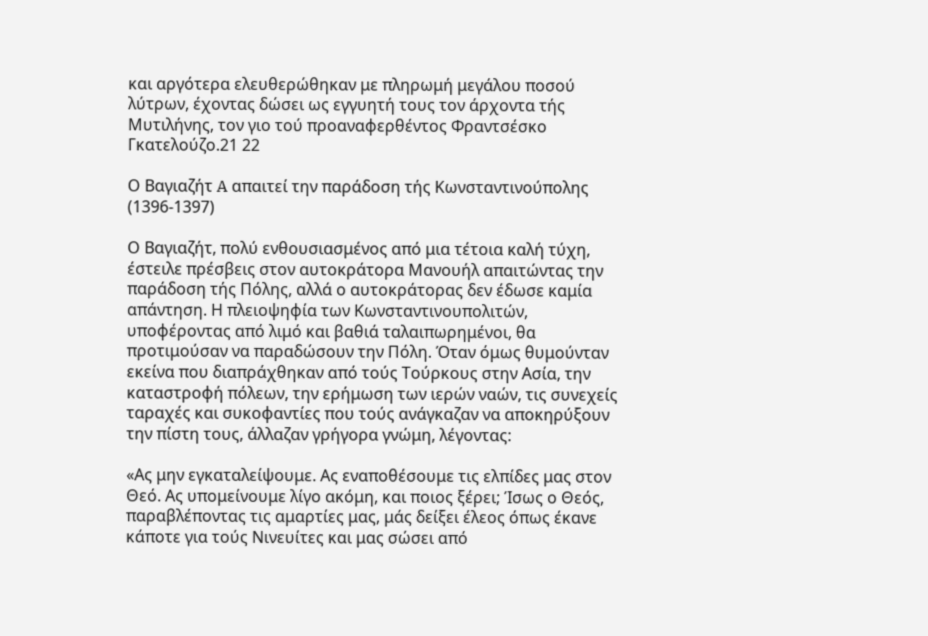και αργότερα ελευθερώθηκαν με πληρωμή μεγάλου ποσού λύτρων, έχοντας δώσει ως εγγυητή τους τον άρχοντα τής Μυτιλήνης, τον γιο τού προαναφερθέντος Φραντσέσκο Γκατελούζο.21 22

Ο Βαγιαζήτ A απαιτεί την παράδοση τής Κωνσταντινούπολης (1396-1397)

Ο Βαγιαζήτ, πολύ ενθουσιασμένος από μια τέτοια καλή τύχη, έστειλε πρέσβεις στον αυτοκράτορα Μανουήλ απαιτώντας την παράδοση τής Πόλης, αλλά ο αυτοκράτορας δεν έδωσε καμία απάντηση. Η πλειοψηφία των Κωνσταντινουπολιτών, υποφέροντας από λιμό και βαθιά ταλαιπωρημένοι, θα προτιμούσαν να παραδώσουν την Πόλη. Όταν όμως θυμούνταν εκείνα που διαπράχθηκαν από τούς Τούρκους στην Ασία, την καταστροφή πόλεων, την ερήμωση των ιερών ναών, τις συνεχείς ταραχές και συκοφαντίες που τούς ανάγκαζαν να αποκηρύξουν την πίστη τους, άλλαζαν γρήγορα γνώμη, λέγοντας:

«Ας μην εγκαταλείψουμε. Ας εναποθέσουμε τις ελπίδες μας στον Θεό. Ας υπομείνουμε λίγο ακόμη, και ποιος ξέρει; Ίσως ο Θεός, παραβλέποντας τις αμαρτίες μας, μάς δείξει έλεος όπως έκανε κάποτε για τούς Νινευίτες και μας σώσει από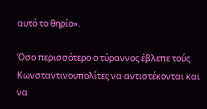αυτό το θηρίο».

Όσο περισσότερο ο τύραννος έβλεπε τούς Κωνσταντινουπολίτες να αντιστέκονται και να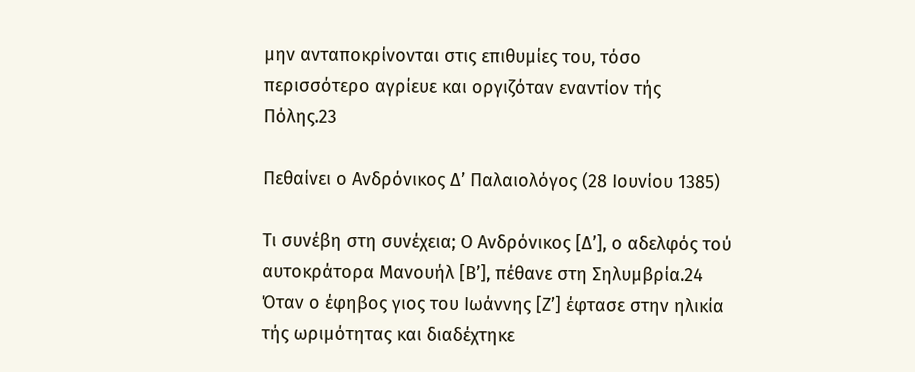μην ανταποκρίνονται στις επιθυμίες του, τόσο περισσότερο αγρίευε και οργιζόταν εναντίον τής Πόλης.23

Πεθαίνει ο Ανδρόνικος Δ’ Παλαιολόγος (28 Ιουνίου 1385)

Τι συνέβη στη συνέχεια; Ο Ανδρόνικος [Δ’], ο αδελφός τού αυτοκράτορα Μανουήλ [Β’], πέθανε στη Σηλυμβρία.24 Όταν ο έφηβος γιος του Ιωάννης [Ζ’] έφτασε στην ηλικία τής ωριμότητας και διαδέχτηκε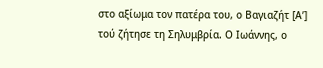στο αξίωμα τον πατέρα του, ο Βαγιαζήτ [Α’] τού ζήτησε τη Σηλυμβρία. Ο Ιωάννης, ο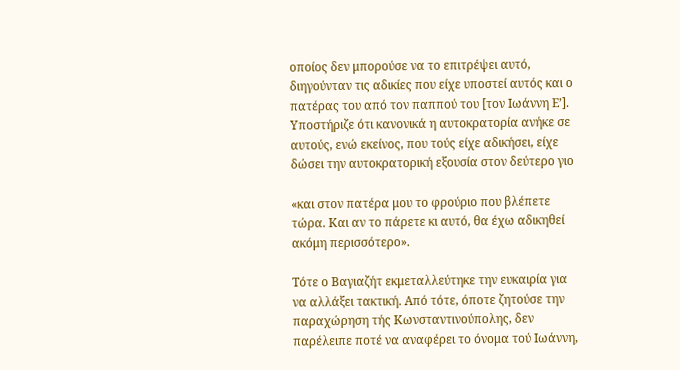οποίος δεν μπορούσε να το επιτρέψει αυτό, διηγούνταν τις αδικίες που είχε υποστεί αυτός και ο πατέρας του από τον παππού του [τον Ιωάννη Ε’]. Υποστήριζε ότι κανονικά η αυτοκρατορία ανήκε σε αυτούς, ενώ εκείνος, που τούς είχε αδικήσει, είχε δώσει την αυτοκρατορική εξουσία στον δεύτερο γιο

«και στον πατέρα μου το φρούριο που βλέπετε τώρα. Και αν το πάρετε κι αυτό, θα έχω αδικηθεί ακόμη περισσότερο».

Τότε ο Βαγιαζήτ εκμεταλλεύτηκε την ευκαιρία για να αλλάξει τακτική. Από τότε, όποτε ζητούσε την παραχώρηση τής Κωνσταντινούπολης, δεν παρέλειπε ποτέ να αναφέρει το όνομα τού Ιωάννη,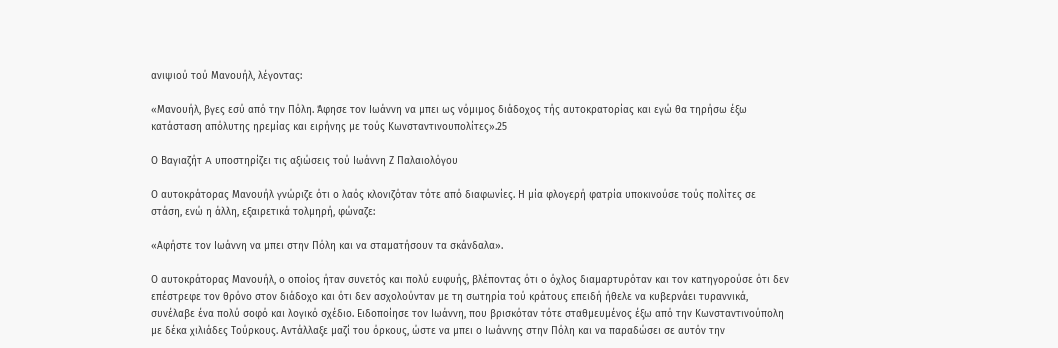ανιψιού τού Μανουήλ, λέγοντας:

«Μανουήλ, βγες εσύ από την Πόλη. Άφησε τον Ιωάννη να μπει ως νόμιμος διάδοχος τής αυτοκρατορίας και εγώ θα τηρήσω έξω κατάσταση απόλυτης ηρεμίας και ειρήνης με τούς Κωνσταντινουπολίτες».25

Ο Βαγιαζήτ A υποστηρίζει τις αξιώσεις τού Ιωάννη Ζ Παλαιολόγου

Ο αυτοκράτορας Μανουήλ γνώριζε ότι ο λαός κλονιζόταν τότε από διαφωνίες. Η μία φλογερή φατρία υποκινούσε τούς πολίτες σε στάση, ενώ η άλλη, εξαιρετικά τολμηρή, φώναζε:

«Αφήστε τον Ιωάννη να μπει στην Πόλη και να σταματήσουν τα σκάνδαλα».

Ο αυτοκράτορας Μανουήλ, ο οποίος ήταν συνετός και πολύ ευφυής, βλέποντας ότι ο όχλος διαμαρτυρόταν και τον κατηγορούσε ότι δεν επέστρεφε τον θρόνο στον διάδοχο και ότι δεν ασχολούνταν με τη σωτηρία τού κράτους επειδή ήθελε να κυβερνάει τυραννικά, συνέλαβε ένα πολύ σοφό και λογικό σχέδιο. Ειδοποίησε τον Ιωάννη, που βρισκόταν τότε σταθμευμένος έξω από την Κωνσταντινούπολη με δέκα χιλιάδες Τούρκους. Αντάλλαξε μαζί του όρκους, ώστε να μπει ο Ιωάννης στην Πόλη και να παραδώσει σε αυτόν την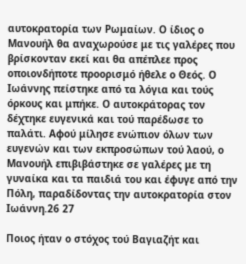αυτοκρατορία των Ρωμαίων. Ο ίδιος ο Μανουήλ θα αναχωρούσε με τις γαλέρες που βρίσκονταν εκεί και θα απέπλεε προς οποιονδήποτε προορισμό ήθελε ο Θεός. Ο Ιωάννης πείστηκε από τα λόγια και τούς όρκους και μπήκε. Ο αυτοκράτορας τον δέχτηκε ευγενικά και τού παρέδωσε το παλάτι. Αφού μίλησε ενώπιον όλων των ευγενών και των εκπροσώπων τού λαού, ο Μανουήλ επιβιβάστηκε σε γαλέρες με τη γυναίκα και τα παιδιά του και έφυγε από την Πόλη, παραδίδοντας την αυτοκρατορία στον Ιωάννη.26 27

Ποιος ήταν ο στόχος τού Βαγιαζήτ και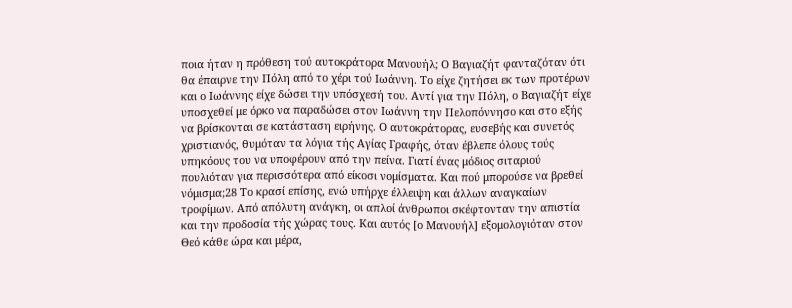ποια ήταν η πρόθεση τού αυτοκράτορα Μανουήλ; Ο Βαγιαζήτ φανταζόταν ότι θα έπαιρνε την Πόλη από το χέρι τού Ιωάννη. Το είχε ζητήσει εκ των προτέρων και ο Ιωάννης είχε δώσει την υπόσχεσή του. Αντί για την Πόλη, ο Βαγιαζήτ είχε υποσχεθεί με όρκο να παραδώσει στον Ιωάννη την Πελοπόννησο και στο εξής να βρίσκονται σε κατάσταση ειρήνης. Ο αυτοκράτορας, ευσεβής και συνετός χριστιανός, θυμόταν τα λόγια τής Αγίας Γραφής, όταν έβλεπε όλους τούς υπηκόους του να υποφέρουν από την πείνα. Γιατί ένας μόδιος σιταριού πουλιόταν για περισσότερα από είκοσι νομίσματα. Και πού μπορούσε να βρεθεί νόμισμα;28 Το κρασί επίσης, ενώ υπήρχε έλλειψη και άλλων αναγκαίων τροφίμων. Από απόλυτη ανάγκη, οι απλοί άνθρωποι σκέφτονταν την απιστία και την προδοσία τής χώρας τους. Και αυτός [ο Μανουήλ] εξομολογιόταν στον Θεό κάθε ώρα και μέρα,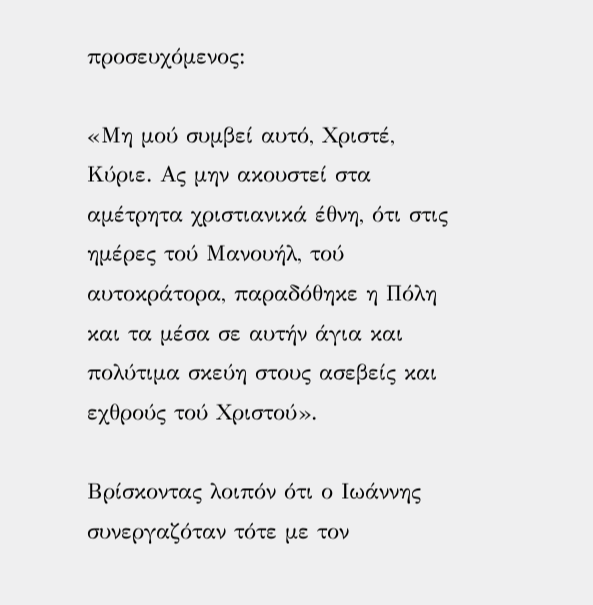προσευχόμενος:

«Μη μού συμβεί αυτό, Χριστέ, Κύριε. Ας μην ακουστεί στα αμέτρητα χριστιανικά έθνη, ότι στις ημέρες τού Μανουήλ, τού αυτοκράτορα, παραδόθηκε η Πόλη και τα μέσα σε αυτήν άγια και πολύτιμα σκεύη στους ασεβείς και εχθρούς τού Χριστού».

Βρίσκοντας λοιπόν ότι ο Ιωάννης συνεργαζόταν τότε με τον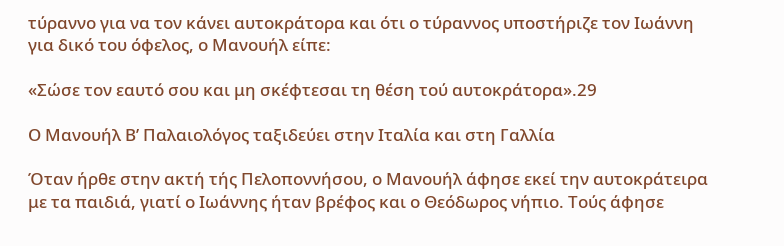τύραννο για να τον κάνει αυτοκράτορα και ότι ο τύραννος υποστήριζε τον Ιωάννη για δικό του όφελος, ο Μανουήλ είπε:

«Σώσε τον εαυτό σου και μη σκέφτεσαι τη θέση τού αυτοκράτορα».29

Ο Μανουήλ Β’ Παλαιολόγος ταξιδεύει στην Ιταλία και στη Γαλλία

Όταν ήρθε στην ακτή τής Πελοποννήσου, ο Μανουήλ άφησε εκεί την αυτοκράτειρα με τα παιδιά, γιατί ο Ιωάννης ήταν βρέφος και ο Θεόδωρος νήπιο. Τούς άφησε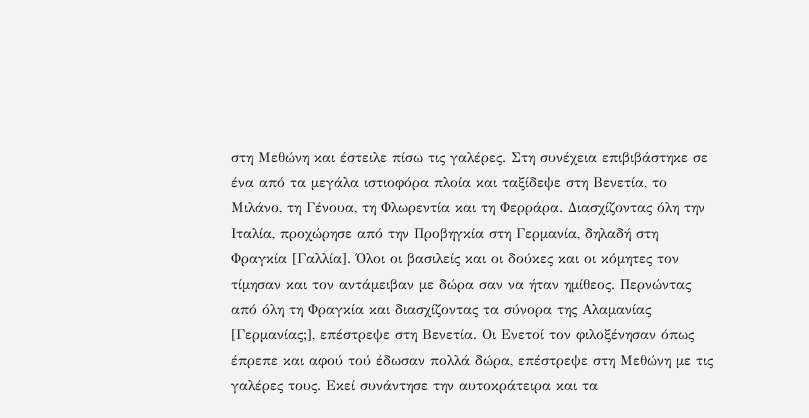στη Μεθώνη και έστειλε πίσω τις γαλέρες. Στη συνέχεια επιβιβάστηκε σε ένα από τα μεγάλα ιστιοφόρα πλοία και ταξίδεψε στη Βενετία, το Μιλάνο, τη Γένουα, τη Φλωρεντία και τη Φερράρα. Διασχίζοντας όλη την Ιταλία, προχώρησε από την Προβηγκία στη Γερμανία, δηλαδή στη Φραγκία [Γαλλία]. Όλοι οι βασιλείς και οι δούκες και οι κόμητες τον τίμησαν και τον αντάμειβαν με δώρα σαν να ήταν ημίθεος. Περνώντας από όλη τη Φραγκία και διασχίζοντας τα σύνορα της Αλαμανίας [Γερμανίας;], επέστρεψε στη Βενετία. Οι Ενετοί τον φιλοξένησαν όπως έπρεπε και αφού τού έδωσαν πολλά δώρα, επέστρεψε στη Μεθώνη με τις γαλέρες τους. Εκεί συνάντησε την αυτοκράτειρα και τα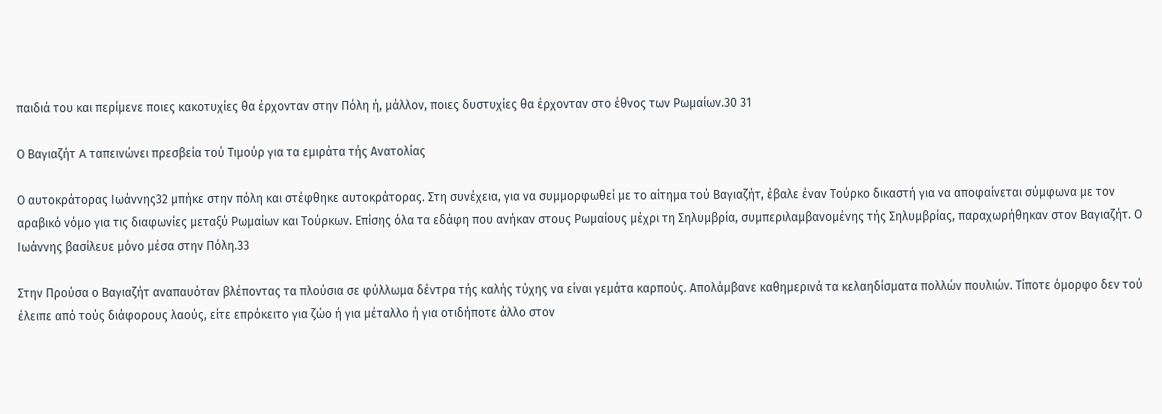παιδιά του και περίμενε ποιες κακοτυχίες θα έρχονταν στην Πόλη ή, μάλλον, ποιες δυστυχίες θα έρχονταν στο έθνος των Ρωμαίων.30 31

Ο Βαγιαζήτ A ταπεινώνει πρεσβεία τού Τιμούρ για τα εμιράτα τής Ανατολίας

Ο αυτοκράτορας Ιωάννης32 μπήκε στην πόλη και στέφθηκε αυτοκράτορας. Στη συνέχεια, για να συμμορφωθεί με το αίτημα τού Βαγιαζήτ, έβαλε έναν Τούρκο δικαστή για να αποφαίνεται σύμφωνα με τον αραβικό νόμο για τις διαφωνίες μεταξύ Ρωμαίων και Τούρκων. Επίσης όλα τα εδάφη που ανήκαν στους Ρωμαίους μέχρι τη Σηλυμβρία, συμπεριλαμβανομένης τής Σηλυμβρίας, παραχωρήθηκαν στον Βαγιαζήτ. Ο Ιωάννης βασίλευε μόνο μέσα στην Πόλη.33

Στην Προύσα ο Βαγιαζήτ αναπαυόταν βλέποντας τα πλούσια σε φύλλωμα δέντρα τής καλής τύχης να είναι γεμάτα καρπούς. Απολάμβανε καθημερινά τα κελαηδίσματα πολλών πουλιών. Τίποτε όμορφο δεν τού έλειπε από τούς διάφορους λαούς, είτε επρόκειτο για ζώο ή για μέταλλο ή για οτιδήποτε άλλο στον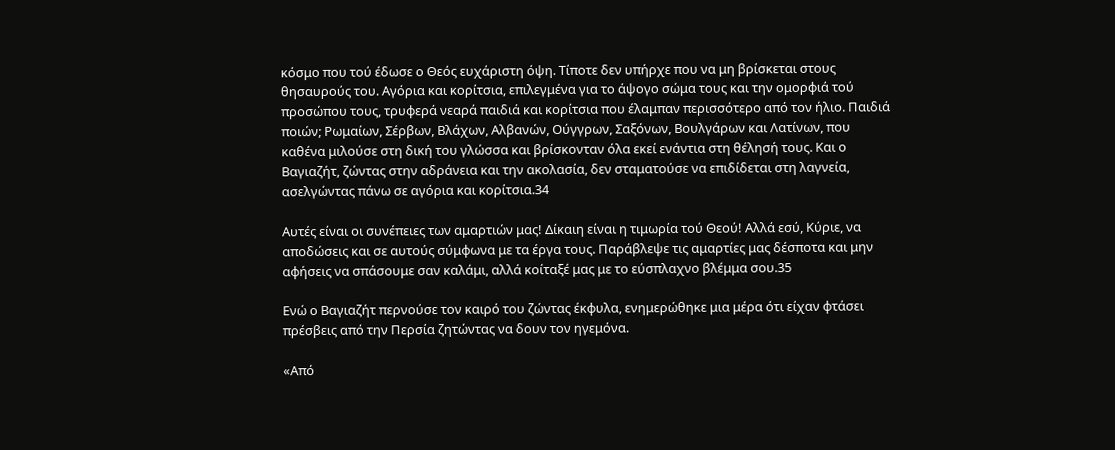κόσμο που τού έδωσε ο Θεός ευχάριστη όψη. Τίποτε δεν υπήρχε που να μη βρίσκεται στους θησαυρούς του. Αγόρια και κορίτσια, επιλεγμένα για το άψογο σώμα τους και την ομορφιά τού προσώπου τους, τρυφερά νεαρά παιδιά και κορίτσια που έλαμπαν περισσότερο από τον ήλιο. Παιδιά ποιών; Ρωμαίων, Σέρβων, Βλάχων, Αλβανών, Ούγγρων, Σαξόνων, Βουλγάρων και Λατίνων, που καθένα μιλούσε στη δική του γλώσσα και βρίσκονταν όλα εκεί ενάντια στη θέλησή τους. Και ο Βαγιαζήτ, ζώντας στην αδράνεια και την ακολασία, δεν σταματούσε να επιδίδεται στη λαγνεία, ασελγώντας πάνω σε αγόρια και κορίτσια.34

Αυτές είναι οι συνέπειες των αμαρτιών μας! Δίκαιη είναι η τιμωρία τού Θεού! Αλλά εσύ, Κύριε, να αποδώσεις και σε αυτούς σύμφωνα με τα έργα τους. Παράβλεψε τις αμαρτίες μας δέσποτα και μην αφήσεις να σπάσουμε σαν καλάμι, αλλά κοίταξέ μας με το εύσπλαχνο βλέμμα σου.35

Ενώ ο Βαγιαζήτ περνούσε τον καιρό του ζώντας έκφυλα, ενημερώθηκε μια μέρα ότι είχαν φτάσει πρέσβεις από την Περσία ζητώντας να δουν τον ηγεμόνα.

«Από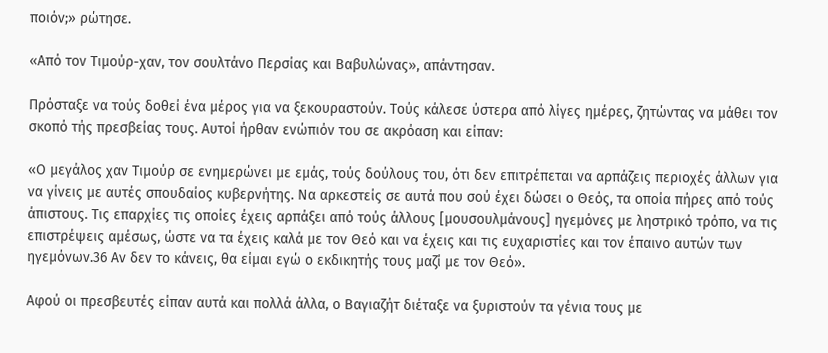ποιόν;» ρώτησε.

«Από τον Τιμούρ-χαν, τον σουλτάνο Περσίας και Βαβυλώνας», απάντησαν.

Πρόσταξε να τούς δοθεί ένα μέρος για να ξεκουραστούν. Τούς κάλεσε ύστερα από λίγες ημέρες, ζητώντας να μάθει τον σκοπό τής πρεσβείας τους. Αυτοί ήρθαν ενώπιόν του σε ακρόαση και είπαν:

«Ο μεγάλος χαν Τιμούρ σε ενημερώνει με εμάς, τούς δούλους του, ότι δεν επιτρέπεται να αρπάζεις περιοχές άλλων για να γίνεις με αυτές σπουδαίος κυβερνήτης. Να αρκεστείς σε αυτά που σού έχει δώσει ο Θεός, τα οποία πήρες από τούς άπιστους. Τις επαρχίες τις οποίες έχεις αρπάξει από τούς άλλους [μουσουλμάνους] ηγεμόνες με ληστρικό τρόπο, να τις επιστρέψεις αμέσως, ώστε να τα έχεις καλά με τον Θεό και να έχεις και τις ευχαριστίες και τον έπαινο αυτών των ηγεμόνων.36 Αν δεν το κάνεις, θα είμαι εγώ ο εκδικητής τους μαζί με τον Θεό».

Αφού οι πρεσβευτές είπαν αυτά και πολλά άλλα, ο Βαγιαζήτ διέταξε να ξυριστούν τα γένια τους με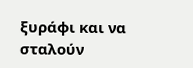ξυράφι και να σταλούν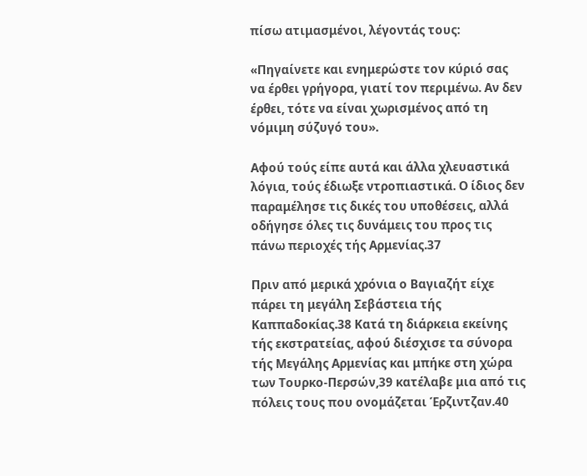πίσω ατιμασμένοι, λέγοντάς τους:

«Πηγαίνετε και ενημερώστε τον κύριό σας να έρθει γρήγορα, γιατί τον περιμένω. Αν δεν έρθει, τότε να είναι χωρισμένος από τη νόμιμη σύζυγό του».

Αφού τούς είπε αυτά και άλλα χλευαστικά λόγια, τούς έδιωξε ντροπιαστικά. Ο ίδιος δεν παραμέλησε τις δικές του υποθέσεις, αλλά οδήγησε όλες τις δυνάμεις του προς τις πάνω περιοχές τής Αρμενίας.37

Πριν από μερικά χρόνια ο Βαγιαζήτ είχε πάρει τη μεγάλη Σεβάστεια τής Καππαδοκίας.38 Κατά τη διάρκεια εκείνης τής εκστρατείας, αφού διέσχισε τα σύνορα τής Μεγάλης Αρμενίας και μπήκε στη χώρα των Τουρκο-Περσών,39 κατέλαβε μια από τις πόλεις τους που ονομάζεται Έρζιντζαν.40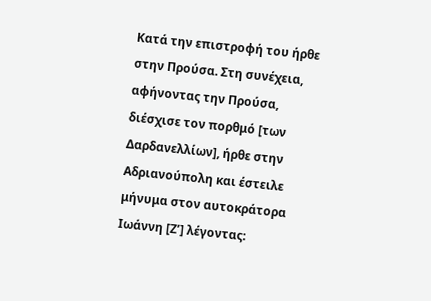Κατά την επιστροφή του ήρθε στην Προύσα. Στη συνέχεια, αφήνοντας την Προύσα, διέσχισε τον πορθμό [των Δαρδανελλίων], ήρθε στην Αδριανούπολη και έστειλε μήνυμα στον αυτοκράτορα Ιωάννη [Ζ’] λέγοντας: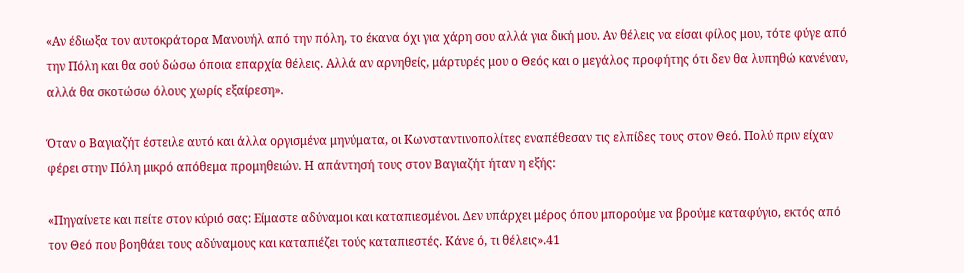«Αν έδιωξα τον αυτοκράτορα Μανουήλ από την πόλη, το έκανα όχι για χάρη σου αλλά για δική μου. Αν θέλεις να είσαι φίλος μου, τότε φύγε από την Πόλη και θα σού δώσω όποια επαρχία θέλεις. Αλλά αν αρνηθείς, μάρτυρές μου ο Θεός και ο μεγάλος προφήτης ότι δεν θα λυπηθώ κανέναν, αλλά θα σκοτώσω όλους χωρίς εξαίρεση».

Όταν ο Βαγιαζήτ έστειλε αυτό και άλλα οργισμένα μηνύματα, οι Κωνσταντινοπολίτες εναπέθεσαν τις ελπίδες τους στον Θεό. Πολύ πριν είχαν φέρει στην Πόλη μικρό απόθεμα προμηθειών. Η απάντησή τους στον Βαγιαζήτ ήταν η εξής:

«Πηγαίνετε και πείτε στον κύριό σας: Είμαστε αδύναμοι και καταπιεσμένοι. Δεν υπάρχει μέρος όπου μπορούμε να βρούμε καταφύγιο, εκτός από τον Θεό που βοηθάει τους αδύναμους και καταπιέζει τούς καταπιεστές. Κάνε ό, τι θέλεις».41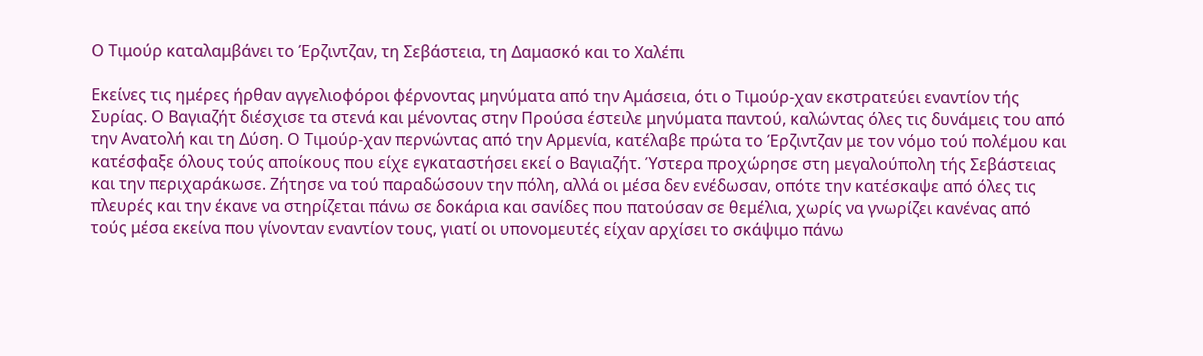Ο Τιμούρ καταλαμβάνει το Έρζιντζαν, τη Σεβάστεια, τη Δαμασκό και το Χαλέπι

Εκείνες τις ημέρες ήρθαν αγγελιοφόροι φέρνοντας μηνύματα από την Aμάσεια, ότι ο Τιμούρ-χαν εκστρατεύει εναντίον τής Συρίας. Ο Βαγιαζήτ διέσχισε τα στενά και μένοντας στην Προύσα έστειλε μηνύματα παντού, καλώντας όλες τις δυνάμεις του από την Ανατολή και τη Δύση. Ο Τιμούρ-χαν περνώντας από την Αρμενία, κατέλαβε πρώτα το Έρζιντζαν με τον νόμο τού πολέμου και κατέσφαξε όλους τούς αποίκους που είχε εγκαταστήσει εκεί ο Βαγιαζήτ. Ύστερα προχώρησε στη μεγαλούπολη τής Σεβάστειας και την περιχαράκωσε. Ζήτησε να τού παραδώσουν την πόλη, αλλά οι μέσα δεν ενέδωσαν, οπότε την κατέσκαψε από όλες τις πλευρές και την έκανε να στηρίζεται πάνω σε δοκάρια και σανίδες που πατούσαν σε θεμέλια, χωρίς να γνωρίζει κανένας από τούς μέσα εκείνα που γίνονταν εναντίον τους, γιατί οι υπονομευτές είχαν αρχίσει το σκάψιμο πάνω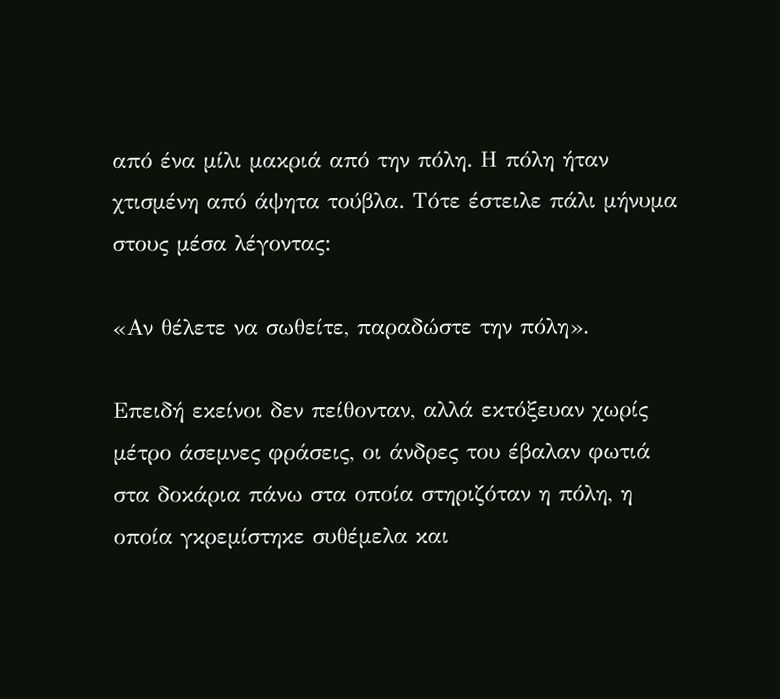από ένα μίλι μακριά από την πόλη. Η πόλη ήταν χτισμένη από άψητα τούβλα. Τότε έστειλε πάλι μήνυμα στους μέσα λέγοντας:

«Αν θέλετε να σωθείτε, παραδώστε την πόλη».

Επειδή εκείνοι δεν πείθονταν, αλλά εκτόξευαν χωρίς μέτρο άσεμνες φράσεις, οι άνδρες του έβαλαν φωτιά στα δοκάρια πάνω στα οποία στηριζόταν η πόλη, η οποία γκρεμίστηκε συθέμελα και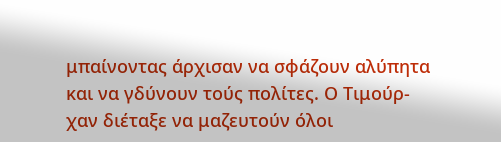μπαίνοντας άρχισαν να σφάζουν αλύπητα και να γδύνουν τούς πολίτες. Ο Τιμούρ-χαν διέταξε να μαζευτούν όλοι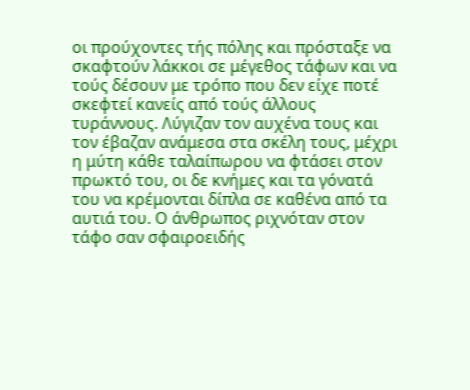οι προύχοντες τής πόλης και πρόσταξε να σκαφτούν λάκκοι σε μέγεθος τάφων και να τούς δέσουν με τρόπο που δεν είχε ποτέ σκεφτεί κανείς από τούς άλλους τυράννους. Λύγιζαν τον αυχένα τους και τον έβαζαν ανάμεσα στα σκέλη τους, μέχρι η μύτη κάθε ταλαίπωρου να φτάσει στον πρωκτό του, οι δε κνήμες και τα γόνατά του να κρέμονται δίπλα σε καθένα από τα αυτιά του. Ο άνθρωπος ριχνόταν στον τάφο σαν σφαιροειδής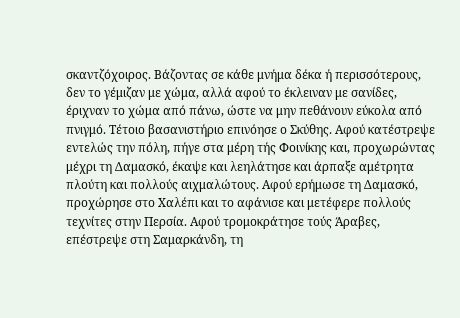σκαντζόχοιρος. Βάζοντας σε κάθε μνήμα δέκα ή περισσότερους, δεν το γέμιζαν με χώμα, αλλά αφού το έκλειναν με σανίδες, έριχναν το χώμα από πάνω, ώστε να μην πεθάνουν εύκολα από πνιγμό. Τέτοιο βασανιστήριο επινόησε ο Σκύθης. Αφού κατέστρεψε εντελώς την πόλη, πήγε στα μέρη τής Φοινίκης και, προχωρώντας μέχρι τη Δαμασκό, έκαψε και λεηλάτησε και άρπαξε αμέτρητα πλούτη και πολλούς αιχμαλώτους. Αφού ερήμωσε τη Δαμασκό, προχώρησε στο Χαλέπι και το αφάνισε και μετέφερε πολλούς τεχνίτες στην Περσία. Αφού τρομοκράτησε τούς Άραβες, επέστρεψε στη Σαμαρκάνδη, τη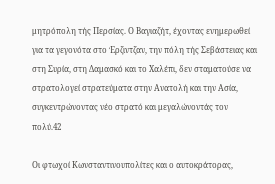μητρόπολη τής Περσίας. Ο Βαγιαζήτ, έχοντας ενημερωθεί για τα γεγονότα στο Έρζιντζαν, την πόλη τής Σεβάστειας και στη Συρία, στη Δαμασκό και το Χαλέπι, δεν σταματούσε να στρατολογεί στρατεύματα στην Ανατολή και την Ασία, συγκεντρώνοντας νέο στρατό και μεγαλώνοντάς τον πολύ.42

Οι φτωχοί Κωνσταντινουπολίτες και ο αυτοκράτορας,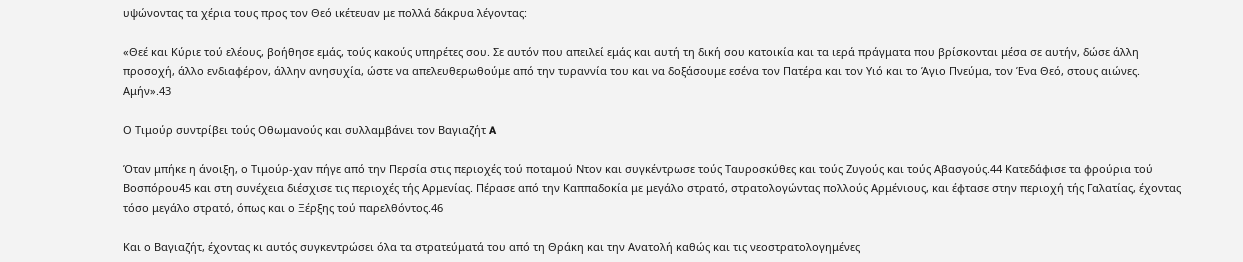υψώνοντας τα χέρια τους προς τον Θεό ικέτευαν με πολλά δάκρυα λέγοντας:

«Θεέ και Κύριε τού ελέους, βοήθησε εμάς, τούς κακούς υπηρέτες σου. Σε αυτόν που απειλεί εμάς και αυτή τη δική σου κατοικία και τα ιερά πράγματα που βρίσκονται μέσα σε αυτήν, δώσε άλλη προσοχή, άλλο ενδιαφέρον, άλλην ανησυχία, ώστε να απελευθερωθούμε από την τυραννία του και να δοξάσουμε εσένα τον Πατέρα και τον Υιό και το Άγιο Πνεύμα, τον Ένα Θεό, στους αιώνες. Αμήν».43

Ο Τιμούρ συντρίβει τούς Οθωμανούς και συλλαμβάνει τον Βαγιαζήτ A

Όταν μπήκε η άνοιξη, ο Τιμούρ-χαν πήγε από την Περσία στις περιοχές τού ποταμού Ντον και συγκέντρωσε τούς Ταυροσκύθες και τούς Ζυγούς και τούς Αβασγούς.44 Κατεδάφισε τα φρούρια τού Βοσπόρου45 και στη συνέχεια διέσχισε τις περιοχές τής Αρμενίας. Πέρασε από την Καππαδοκία με μεγάλο στρατό, στρατολογώντας πολλούς Αρμένιους, και έφτασε στην περιοχή τής Γαλατίας, έχοντας τόσο μεγάλο στρατό, όπως και ο Ξέρξης τού παρελθόντος.46

Και ο Βαγιαζήτ, έχοντας κι αυτός συγκεντρώσει όλα τα στρατεύματά του από τη Θράκη και την Ανατολή καθώς και τις νεοστρατολογημένες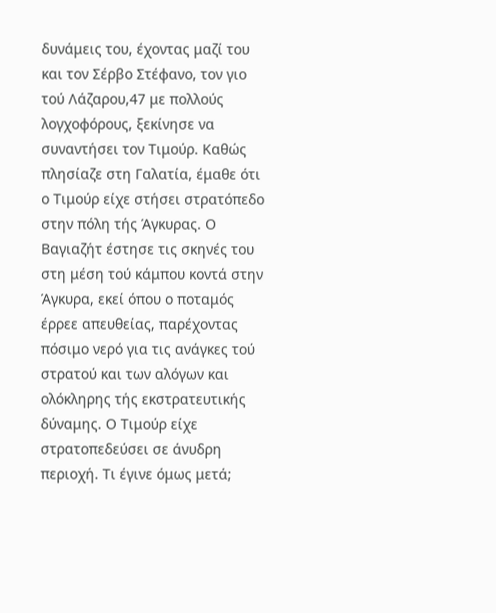δυνάμεις του, έχοντας μαζί του και τον Σέρβο Στέφανο, τον γιο τού Λάζαρου,47 με πολλούς λογχοφόρους, ξεκίνησε να συναντήσει τον Τιμούρ. Καθώς πλησίαζε στη Γαλατία, έμαθε ότι ο Τιμούρ είχε στήσει στρατόπεδο στην πόλη τής Άγκυρας. Ο Βαγιαζήτ έστησε τις σκηνές του στη μέση τού κάμπου κοντά στην Άγκυρα, εκεί όπου ο ποταμός έρρεε απευθείας, παρέχοντας πόσιμο νερό για τις ανάγκες τού στρατού και των αλόγων και ολόκληρης τής εκστρατευτικής δύναμης. Ο Τιμούρ είχε στρατοπεδεύσει σε άνυδρη περιοχή. Τι έγινε όμως μετά;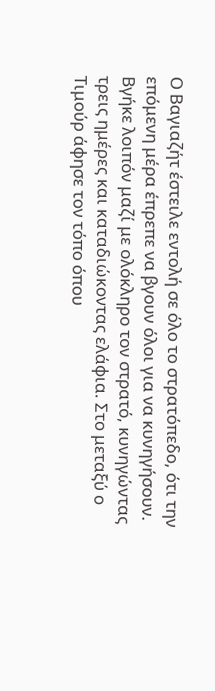Ο Βαγιαζήτ έστειλε εντολή σε όλο το στρατόπεδο, ότι την επόμενη μέρα έπρεπε να βγουν όλοι για να κυνηγήσουν. Βγήκε λοιπόν μαζί με ολόκληρο τον στρατό, κυνηγώντας τρεις ημέρες και καταδιώκοντας ελάφια. Στο μεταξύ ο Τιμούρ άφησε τον τόπο όπου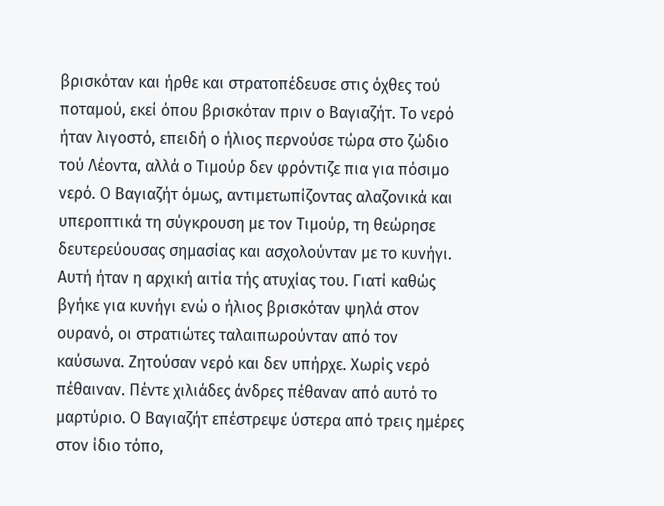βρισκόταν και ήρθε και στρατοπέδευσε στις όχθες τού ποταμού, εκεί όπου βρισκόταν πριν ο Βαγιαζήτ. Το νερό ήταν λιγοστό, επειδή ο ήλιος περνούσε τώρα στο ζώδιο τού Λέοντα, αλλά ο Τιμούρ δεν φρόντιζε πια για πόσιμο νερό. Ο Βαγιαζήτ όμως, αντιμετωπίζοντας αλαζονικά και υπεροπτικά τη σύγκρουση με τον Τιμούρ, τη θεώρησε δευτερεύουσας σημασίας και ασχολούνταν με το κυνήγι. Αυτή ήταν η αρχική αιτία τής ατυχίας του. Γιατί καθώς βγήκε για κυνήγι ενώ ο ήλιος βρισκόταν ψηλά στον ουρανό, οι στρατιώτες ταλαιπωρούνταν από τον καύσωνα. Ζητούσαν νερό και δεν υπήρχε. Χωρίς νερό πέθαιναν. Πέντε χιλιάδες άνδρες πέθαναν από αυτό το μαρτύριο. Ο Βαγιαζήτ επέστρεψε ύστερα από τρεις ημέρες στον ίδιο τόπο,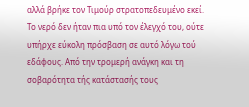αλλά βρήκε τον Τιμούρ στρατοπεδευμένο εκεί. Το νερό δεν ήταν πια υπό τον έλεγχό του, ούτε υπήρχε εύκολη πρόσβαση σε αυτό λόγω τού εδάφους. Από την τρομερή ανάγκη και τη σοβαρότητα τής κατάστασής τους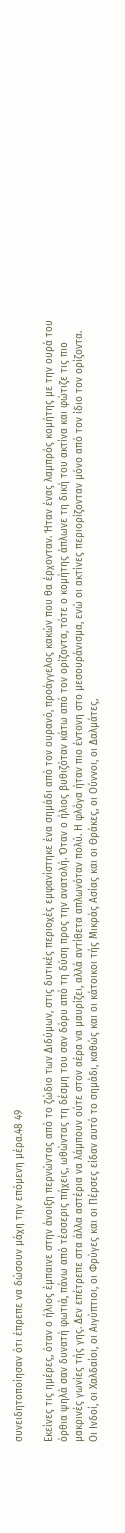συνειδητοποίησαν ότι έπρεπε να δώσουν μάχη την επόμενη μέρα.48 49

Εκείνες τις ημέρες, όταν ο ήλιος έμπαινε στην άνοιξη περνώντας από το ζώδιο των Διδύμων, στις δυτικές περιοχές εμφανίστηκε ένα σημάδι από τον ουρανό, προάγγελος κακών που θα έρχονταν. Ήταν ένας λαμπρός κομήτης με την ουρά του όρθια ψηλά σαν δυνατή φωτιά, πάνω από τέσσερις πήχεις, ωθώντας τη δέσμη του σαν δόρυ από τη δύση προς την ανατολή. Όταν ο ήλιος βυθιζόταν κάτω από τον ορίζοντα, τότε ο κομήτης άπλωνε τη δική του ακτίνα και φώτιζε τις πιο μακρινές γωνίες τής γης. Δεν επέτρεπε στα άλλα αστέρια να λάμπουν ούτε στον αέρα να μαυρίζει, αλλά αντίθετα απλωνόταν πολύ. Η φλόγα ήταν πιο έντονη στο μεσουράνισμα, ενώ οι ακτίνες περιορίζονταν μόνο από τον ίδιο τον ορίζοντα. Οι Ινδοί, οι Χαλδαίοι, οι Αιγύπτιοι, οι Φρύγες και οι Πέρσες είδαν αυτό το σημάδι, καθώς και οι κάτοικοι τής Μικράς Ασίας και οι Θράκες, οι Ούννοι, οι Δαλμάτες,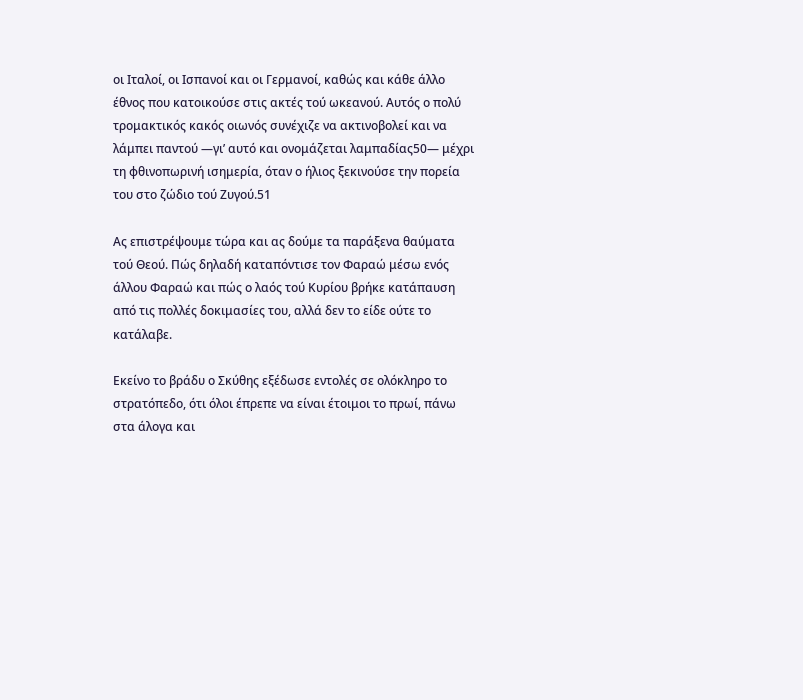οι Ιταλοί, οι Ισπανοί και οι Γερμανοί, καθώς και κάθε άλλο έθνος που κατοικούσε στις ακτές τού ωκεανού. Αυτός ο πολύ τρομακτικός κακός οιωνός συνέχιζε να ακτινοβολεί και να λάμπει παντού —γι’ αυτό και ονομάζεται λαμπαδίας50— μέχρι τη φθινοπωρινή ισημερία, όταν ο ήλιος ξεκινούσε την πορεία του στο ζώδιο τού Ζυγού.51

Ας επιστρέψουμε τώρα και ας δούμε τα παράξενα θαύματα τού Θεού. Πώς δηλαδή καταπόντισε τον Φαραώ μέσω ενός άλλου Φαραώ και πώς ο λαός τού Κυρίου βρήκε κατάπαυση από τις πολλές δοκιμασίες του, αλλά δεν το είδε ούτε το κατάλαβε.

Εκείνο το βράδυ ο Σκύθης εξέδωσε εντολές σε ολόκληρο το στρατόπεδο, ότι όλοι έπρεπε να είναι έτοιμοι το πρωί, πάνω στα άλογα και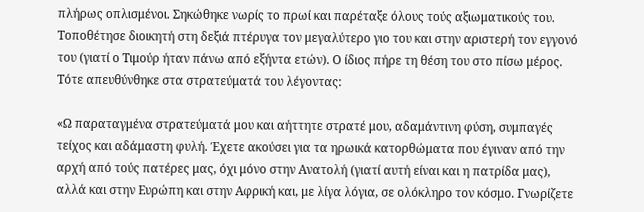πλήρως οπλισμένοι. Σηκώθηκε νωρίς το πρωί και παρέταξε όλους τούς αξιωματικούς του. Τοποθέτησε διοικητή στη δεξιά πτέρυγα τον μεγαλύτερο γιο του και στην αριστερή τον εγγονό του (γιατί ο Τιμούρ ήταν πάνω από εξήντα ετών). Ο ίδιος πήρε τη θέση του στο πίσω μέρος. Τότε απευθύνθηκε στα στρατεύματά του λέγοντας:

«Ω παραταγμένα στρατεύματά μου και αήττητε στρατέ μου, αδαμάντινη φύση, συμπαγές τείχος και αδάμαστη φυλή. Έχετε ακούσει για τα ηρωικά κατορθώματα που έγιναν από την αρχή από τούς πατέρες μας, όχι μόνο στην Ανατολή (γιατί αυτή είναι και η πατρίδα μας), αλλά και στην Ευρώπη και στην Αφρική και, με λίγα λόγια, σε ολόκληρο τον κόσμο. Γνωρίζετε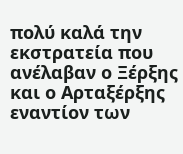πολύ καλά την εκστρατεία που ανέλαβαν ο Ξέρξης και ο Αρταξέρξης εναντίον των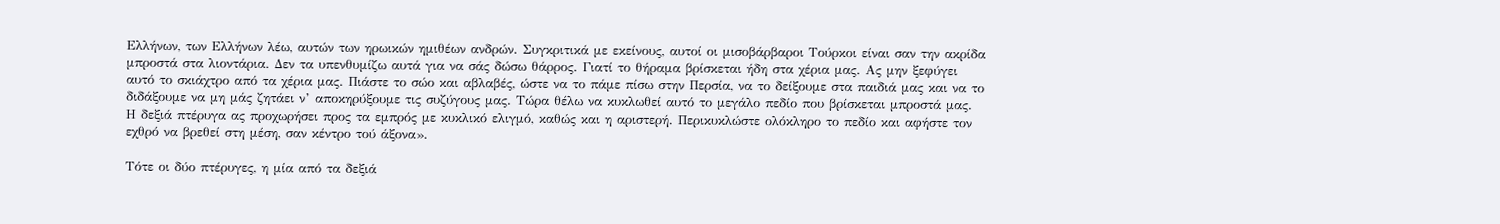Ελλήνων, των Ελλήνων λέω, αυτών των ηρωικών ημιθέων ανδρών. Συγκριτικά με εκείνους, αυτοί οι μισοβάρβαροι Τούρκοι είναι σαν την ακρίδα μπροστά στα λιοντάρια. Δεν τα υπενθυμίζω αυτά για να σάς δώσω θάρρος. Γιατί το θήραμα βρίσκεται ήδη στα χέρια μας. Ας μην ξεφύγει αυτό το σκιάχτρο από τα χέρια μας. Πιάστε το σώο και αβλαβές, ώστε να το πάμε πίσω στην Περσία, να το δείξουμε στα παιδιά μας και να το διδάξουμε να μη μάς ζητάει ν’ αποκηρύξουμε τις συζύγους μας. Τώρα θέλω να κυκλωθεί αυτό το μεγάλο πεδίο που βρίσκεται μπροστά μας. Η δεξιά πτέρυγα ας προχωρήσει προς τα εμπρός με κυκλικό ελιγμό, καθώς και η αριστερή. Περικυκλώστε ολόκληρο το πεδίο και αφήστε τον εχθρό να βρεθεί στη μέση, σαν κέντρο τού άξονα».

Τότε οι δύο πτέρυγες, η μία από τα δεξιά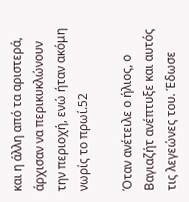και η άλλη από τα αριστερά, άρχισαν να περικυκλώνουν την περιοχή, ενώ ήταν ακόμη νωρίς το πρωί.52

Όταν ανέτειλε ο ήλιος, ο Βαγιαζήτ ανέπτυξε και αυτός τις λεγεώνες του. Έδωσε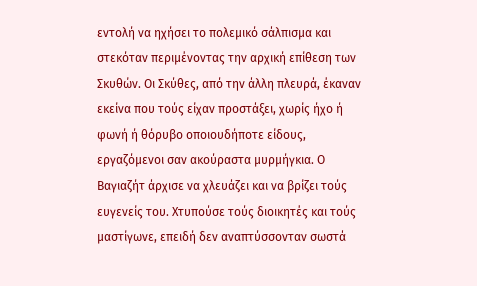εντολή να ηχήσει το πολεμικό σάλπισμα και στεκόταν περιμένοντας την αρχική επίθεση των Σκυθών. Οι Σκύθες, από την άλλη πλευρά, έκαναν εκείνα που τούς είχαν προστάξει, χωρίς ήχο ή φωνή ή θόρυβο οποιουδήποτε είδους, εργαζόμενοι σαν ακούραστα μυρμήγκια. Ο Βαγιαζήτ άρχισε να χλευάζει και να βρίζει τούς ευγενείς του. Χτυπούσε τούς διοικητές και τούς μαστίγωνε, επειδή δεν αναπτύσσονταν σωστά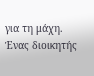για τη μάχη. Ένας διοικητής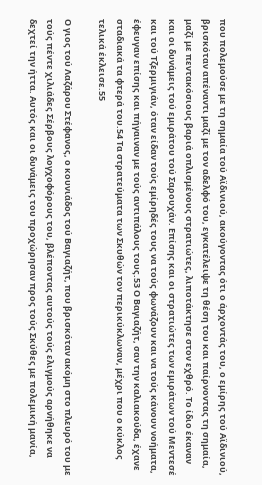που πολεμούσε με τη σημαία τού Αϊδινιού, ακούγοντας ότι ο άρχοντάς του, ο εμίρης τού Αϊδινιού, βρισκόταν απέναντι μαζί με τον αδελφό του, εγκατέλειψε τη θέση του και παίρνοντας τη σημαία, μαζί με πεντακόσιους βαριά οπλισμένους στρατιώτες, λιποτάκτησε στον εχθρό. Το ίδιο έκαναν και οι δυνάμεις τού εμιράτου τού Σαρουχάν. Επίσης και οι στρατιώτες των εμιράτων τού Μεντεσέ και τού Τζερμιγιάν, όταν είδαν τούς εμίρηδές τους να τούς φωνάζουν και να τούς κάνουν νοήματα, έφευγαν επίσης και πήγαιναν με τούς αντιπάλους τους.53 Ο Βαγιαζήτ, σαν την καλιακούδα, έχανε σταδιακά τα φτερά του.54 Τα στρατεύματα των Σκυθών τον περικύκλωναν, μέχρι που ο κύκλος τελικά έκλεισε.55

Ο γιος τού Λαζάρου Στέφανος, ο κουνιάδος τού Βαγιαζήτ, που βρισκόταν ακόμη στο πλευρό του με τούς πέντε χιλιάδες Σέρβους λογχοφόρους του, βλέποντας αυτούς τούς ελιγμούς αρνήθηκε να δεχτεί την ήττα. Αυτός και οι δυνάμεις του προχώρησαν προς τούς Σκύθες με πολεμική μανία,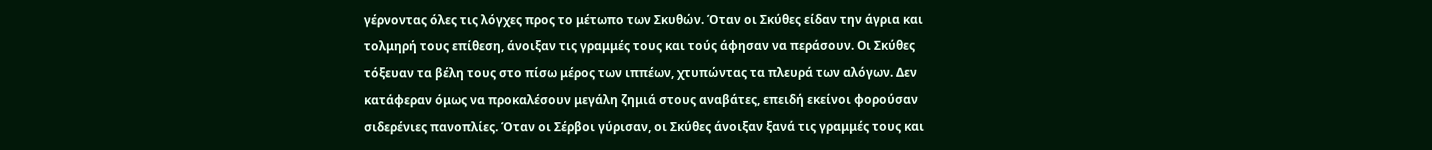γέρνοντας όλες τις λόγχες προς το μέτωπο των Σκυθών. Όταν οι Σκύθες είδαν την άγρια και τολμηρή τους επίθεση, άνοιξαν τις γραμμές τους και τούς άφησαν να περάσουν. Οι Σκύθες τόξευαν τα βέλη τους στο πίσω μέρος των ιππέων, χτυπώντας τα πλευρά των αλόγων. Δεν κατάφεραν όμως να προκαλέσουν μεγάλη ζημιά στους αναβάτες, επειδή εκείνοι φορούσαν σιδερένιες πανοπλίες. Όταν οι Σέρβοι γύρισαν, οι Σκύθες άνοιξαν ξανά τις γραμμές τους και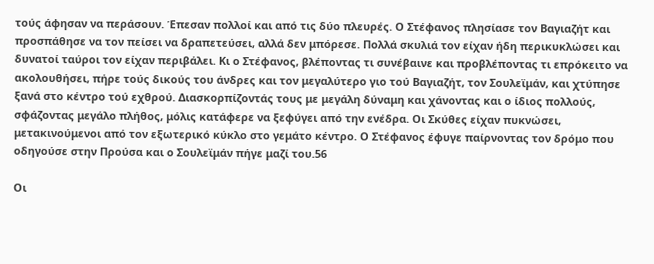τούς άφησαν να περάσουν. Έπεσαν πολλοί και από τις δύο πλευρές. Ο Στέφανος πλησίασε τον Βαγιαζήτ και προσπάθησε να τον πείσει να δραπετεύσει, αλλά δεν μπόρεσε. Πολλά σκυλιά τον είχαν ήδη περικυκλώσει και δυνατοί ταύροι τον είχαν περιβάλει. Κι ο Στέφανος, βλέποντας τι συνέβαινε και προβλέποντας τι επρόκειτο να ακολουθήσει, πήρε τούς δικούς του άνδρες και τον μεγαλύτερο γιο τού Βαγιαζήτ, τον Σουλεϊμάν, και χτύπησε ξανά στο κέντρο τού εχθρού. Διασκορπίζοντάς τους με μεγάλη δύναμη και χάνοντας και ο ίδιος πολλούς, σφάζοντας μεγάλο πλήθος, μόλις κατάφερε να ξεφύγει από την ενέδρα. Οι Σκύθες είχαν πυκνώσει, μετακινούμενοι από τον εξωτερικό κύκλο στο γεμάτο κέντρο. Ο Στέφανος έφυγε παίρνοντας τον δρόμο που οδηγούσε στην Προύσα και ο Σουλεϊμάν πήγε μαζί του.56

Οι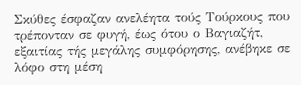Σκύθες έσφαζαν ανελέητα τούς Τούρκους που τρέπονταν σε φυγή, έως ότου ο Βαγιαζήτ, εξαιτίας τής μεγάλης συμφόρησης, ανέβηκε σε λόφο στη μέση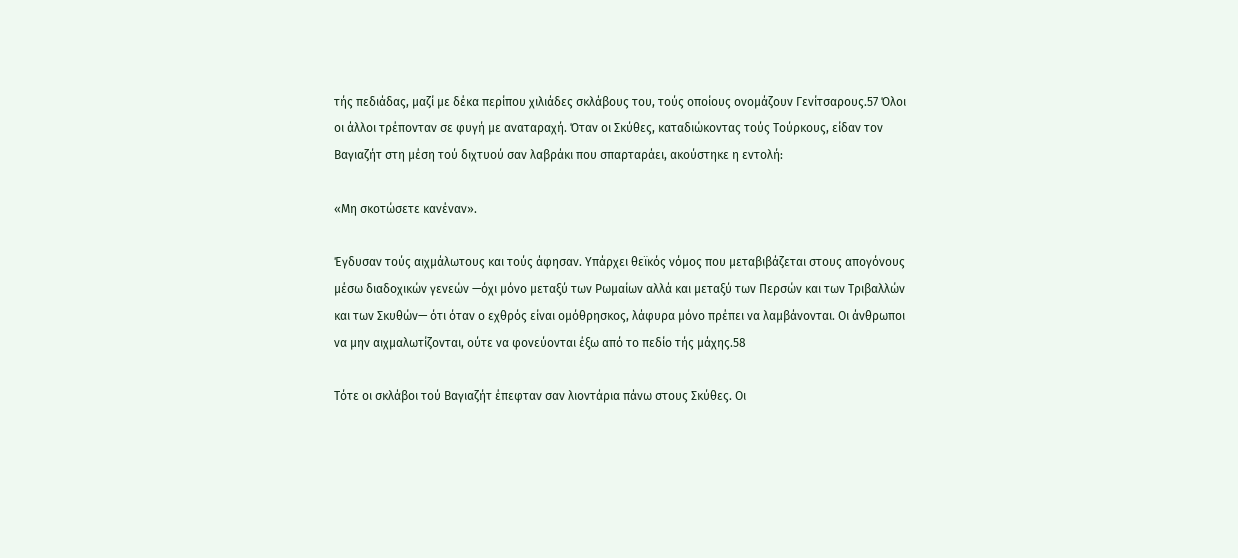τής πεδιάδας, μαζί με δέκα περίπου χιλιάδες σκλάβους του, τούς οποίους ονομάζουν Γενίτσαρους.57 Όλοι οι άλλοι τρέπονταν σε φυγή με αναταραχή. Όταν οι Σκύθες, καταδιώκοντας τούς Τούρκους, είδαν τον Βαγιαζήτ στη μέση τού διχτυού σαν λαβράκι που σπαρταράει, ακούστηκε η εντολή:

«Μη σκοτώσετε κανέναν».

Έγδυσαν τούς αιχμάλωτους και τούς άφησαν. Υπάρχει θεϊκός νόμος που μεταβιβάζεται στους απογόνους μέσω διαδοχικών γενεών —όχι μόνο μεταξύ των Ρωμαίων αλλά και μεταξύ των Περσών και των Τριβαλλών και των Σκυθών— ότι όταν ο εχθρός είναι ομόθρησκος, λάφυρα μόνο πρέπει να λαμβάνονται. Οι άνθρωποι να μην αιχμαλωτίζονται, ούτε να φονεύονται έξω από το πεδίο τής μάχης.58

Τότε οι σκλάβοι τού Βαγιαζήτ έπεφταν σαν λιοντάρια πάνω στους Σκύθες. Οι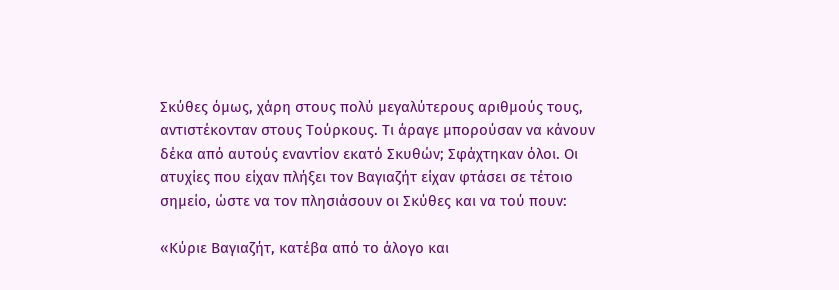Σκύθες όμως, χάρη στους πολύ μεγαλύτερους αριθμούς τους, αντιστέκονταν στους Τούρκους. Τι άραγε μπορούσαν να κάνουν δέκα από αυτούς εναντίον εκατό Σκυθών; Σφάχτηκαν όλοι. Οι ατυχίες που είχαν πλήξει τον Βαγιαζήτ είχαν φτάσει σε τέτοιο σημείο, ώστε να τον πλησιάσουν οι Σκύθες και να τού πουν:

«Κύριε Βαγιαζήτ, κατέβα από το άλογο και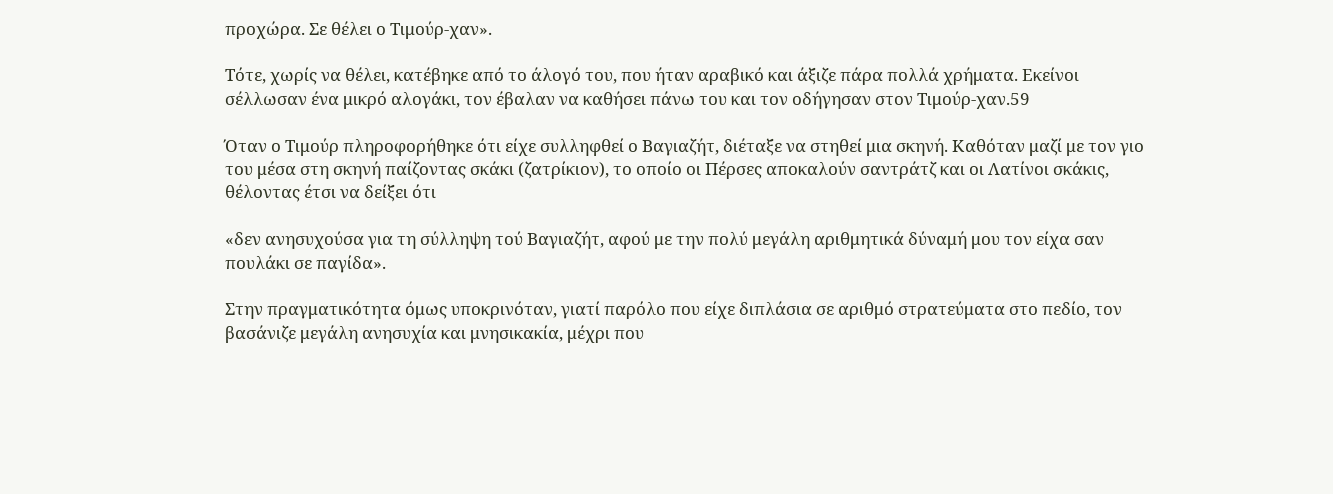προχώρα. Σε θέλει ο Τιμούρ-χαν».

Τότε, χωρίς να θέλει, κατέβηκε από το άλογό του, που ήταν αραβικό και άξιζε πάρα πολλά χρήματα. Εκείνοι σέλλωσαν ένα μικρό αλογάκι, τον έβαλαν να καθήσει πάνω του και τον οδήγησαν στον Τιμούρ-χαν.59

Όταν ο Τιμούρ πληροφορήθηκε ότι είχε συλληφθεί ο Βαγιαζήτ, διέταξε να στηθεί μια σκηνή. Καθόταν μαζί με τον γιο του μέσα στη σκηνή παίζοντας σκάκι (ζατρίκιον), το οποίο οι Πέρσες αποκαλούν σαντράτζ και οι Λατίνοι σκάκις, θέλοντας έτσι να δείξει ότι

«δεν ανησυχούσα για τη σύλληψη τού Βαγιαζήτ, αφού με την πολύ μεγάλη αριθμητικά δύναμή μου τον είχα σαν πουλάκι σε παγίδα».

Στην πραγματικότητα όμως υποκρινόταν, γιατί παρόλο που είχε διπλάσια σε αριθμό στρατεύματα στο πεδίο, τον βασάνιζε μεγάλη ανησυχία και μνησικακία, μέχρι που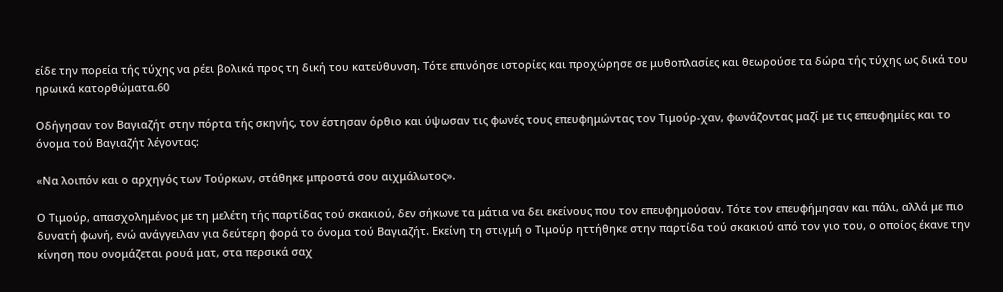είδε την πορεία τής τύχης να ρέει βολικά προς τη δική του κατεύθυνση. Τότε επινόησε ιστορίες και προχώρησε σε μυθοπλασίες και θεωρούσε τα δώρα τής τύχης ως δικά του ηρωικά κατορθώματα.60

Οδήγησαν τον Βαγιαζήτ στην πόρτα τής σκηνής, τον έστησαν όρθιο και ύψωσαν τις φωνές τους επευφημώντας τον Τιμούρ-χαν, φωνάζοντας μαζί με τις επευφημίες και το όνομα τού Βαγιαζήτ λέγοντας:

«Να λοιπόν και ο αρχηγός των Τούρκων, στάθηκε μπροστά σου αιχμάλωτος».

Ο Τιμούρ, απασχολημένος με τη μελέτη τής παρτίδας τού σκακιού, δεν σήκωνε τα μάτια να δει εκείνους που τον επευφημούσαν. Τότε τον επευφήμησαν και πάλι, αλλά με πιο δυνατή φωνή, ενώ ανάγγειλαν για δεύτερη φορά το όνομα τού Βαγιαζήτ. Εκείνη τη στιγμή ο Τιμούρ ηττήθηκε στην παρτίδα τού σκακιού από τον γιο του, ο οποίος έκανε την κίνηση που ονομάζεται ρουά ματ, στα περσικά σαχ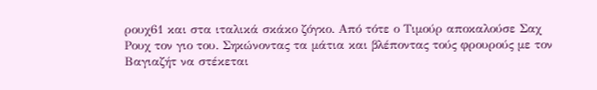ρουχ61 και στα ιταλικά σκάκο ζόγκο. Από τότε ο Τιμούρ αποκαλούσε Σαχ Ρουχ τον γιο του. Σηκώνοντας τα μάτια και βλέποντας τούς φρουρούς με τον Βαγιαζήτ να στέκεται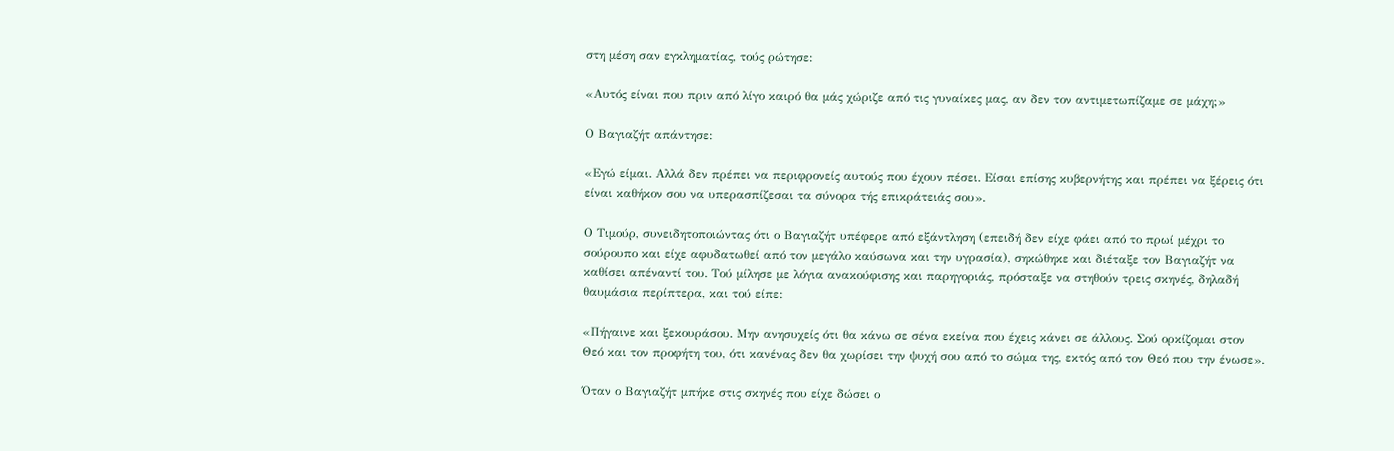στη μέση σαν εγκληματίας, τούς ρώτησε:

«Αυτός είναι που πριν από λίγο καιρό θα μάς χώριζε από τις γυναίκες μας, αν δεν τον αντιμετωπίζαμε σε μάχη;»

Ο Βαγιαζήτ απάντησε:

«Εγώ είμαι. Αλλά δεν πρέπει να περιφρονείς αυτούς που έχουν πέσει. Είσαι επίσης κυβερνήτης και πρέπει να ξέρεις ότι είναι καθήκον σου να υπερασπίζεσαι τα σύνορα τής επικράτειάς σου».

Ο Τιμούρ, συνειδητοποιώντας ότι ο Βαγιαζήτ υπέφερε από εξάντληση (επειδή δεν είχε φάει από το πρωί μέχρι το σούρουπο και είχε αφυδατωθεί από τον μεγάλο καύσωνα και την υγρασία), σηκώθηκε και διέταξε τον Βαγιαζήτ να καθίσει απέναντί του. Τού μίλησε με λόγια ανακούφισης και παρηγοριάς, πρόσταξε να στηθούν τρεις σκηνές, δηλαδή θαυμάσια περίπτερα, και τού είπε:

«Πήγαινε και ξεκουράσου. Μην ανησυχείς ότι θα κάνω σε σένα εκείνα που έχεις κάνει σε άλλους. Σού ορκίζομαι στον Θεό και τον προφήτη του, ότι κανένας δεν θα χωρίσει την ψυχή σου από το σώμα της, εκτός από τον Θεό που την ένωσε».

Όταν ο Βαγιαζήτ μπήκε στις σκηνές που είχε δώσει ο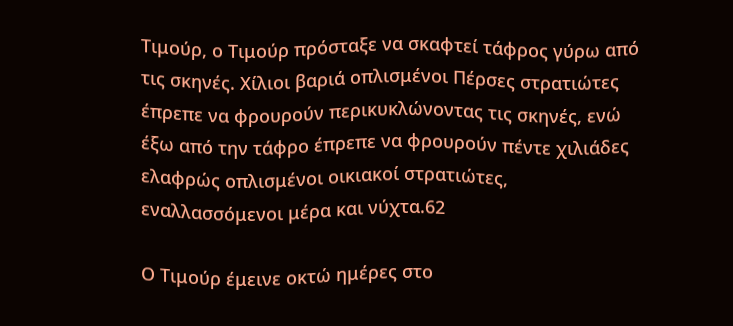Τιμούρ, ο Τιμούρ πρόσταξε να σκαφτεί τάφρος γύρω από τις σκηνές. Χίλιοι βαριά οπλισμένοι Πέρσες στρατιώτες έπρεπε να φρουρούν περικυκλώνοντας τις σκηνές, ενώ έξω από την τάφρο έπρεπε να φρουρούν πέντε χιλιάδες ελαφρώς οπλισμένοι οικιακοί στρατιώτες, εναλλασσόμενοι μέρα και νύχτα.62

Ο Τιμούρ έμεινε οκτώ ημέρες στο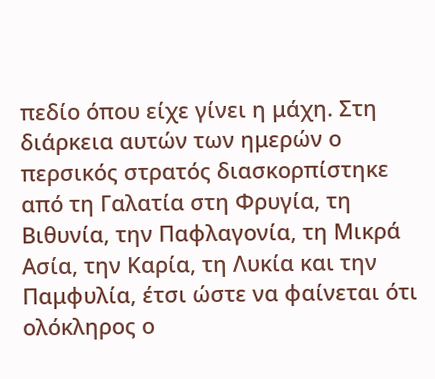πεδίο όπου είχε γίνει η μάχη. Στη διάρκεια αυτών των ημερών ο περσικός στρατός διασκορπίστηκε από τη Γαλατία στη Φρυγία, τη Βιθυνία, την Παφλαγονία, τη Μικρά Ασία, την Καρία, τη Λυκία και την Παμφυλία, έτσι ώστε να φαίνεται ότι ολόκληρος ο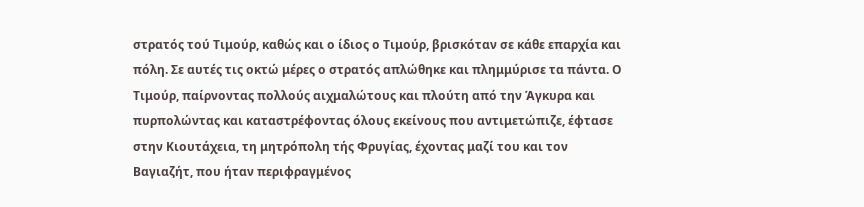στρατός τού Τιμούρ, καθώς και ο ίδιος ο Τιμούρ, βρισκόταν σε κάθε επαρχία και πόλη. Σε αυτές τις οκτώ μέρες ο στρατός απλώθηκε και πλημμύρισε τα πάντα. Ο Τιμούρ, παίρνοντας πολλούς αιχμαλώτους και πλούτη από την Άγκυρα και πυρπολώντας και καταστρέφοντας όλους εκείνους που αντιμετώπιζε, έφτασε στην Κιουτάχεια, τη μητρόπολη τής Φρυγίας, έχοντας μαζί του και τον Βαγιαζήτ, που ήταν περιφραγμένος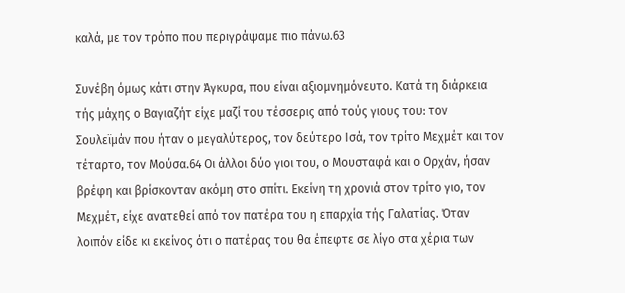καλά, με τον τρόπο που περιγράψαμε πιο πάνω.63

Συνέβη όμως κάτι στην Άγκυρα, που είναι αξιομνημόνευτο. Κατά τη διάρκεια τής μάχης ο Βαγιαζήτ είχε μαζί του τέσσερις από τούς γιους του: τον Σουλεϊμάν που ήταν ο μεγαλύτερος, τον δεύτερο Ισά, τον τρίτο Μεχμέτ και τον τέταρτο, τον Μούσα.64 Οι άλλοι δύο γιοι του, ο Μουσταφά και ο Ορχάν, ήσαν βρέφη και βρίσκονταν ακόμη στο σπίτι. Εκείνη τη χρονιά στον τρίτο γιο, τον Μεχμέτ, είχε ανατεθεί από τον πατέρα του η επαρχία τής Γαλατίας. Όταν λοιπόν είδε κι εκείνος ότι ο πατέρας του θα έπεφτε σε λίγο στα χέρια των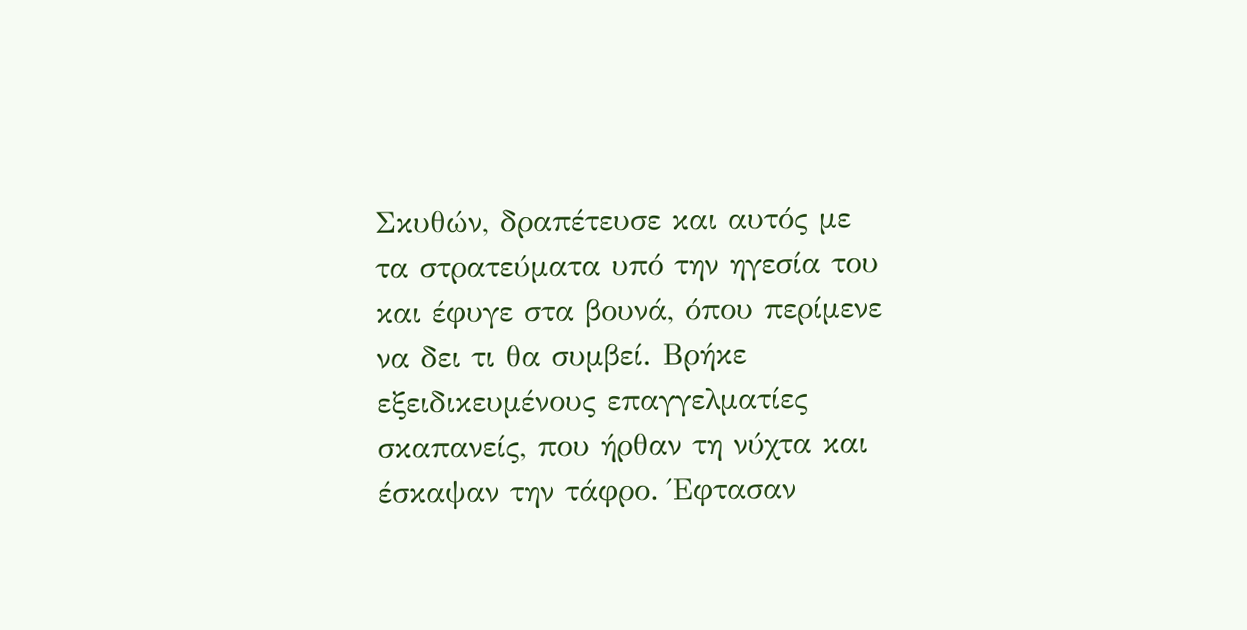Σκυθών, δραπέτευσε και αυτός με τα στρατεύματα υπό την ηγεσία του και έφυγε στα βουνά, όπου περίμενε να δει τι θα συμβεί. Βρήκε εξειδικευμένους επαγγελματίες σκαπανείς, που ήρθαν τη νύχτα και έσκαψαν την τάφρο. Έφτασαν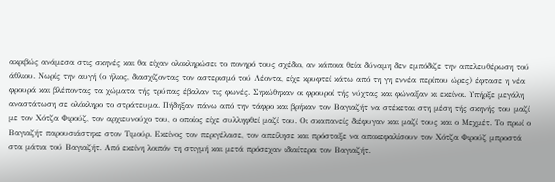ακριβώς ανάμεσα στις σκηνές και θα είχαν ολοκληρώσει το πονηρό τους σχέδιο, αν κάποια θεία δύναμη δεν εμπόδιζε την απελευθέρωση τού άθλιου. Νωρίς την αυγή (ο ήλιος, διασχίζοντας τον αστερισμό τού Λέοντα, είχε κρυφτεί κάτω από τη γη εννέα περίπου ώρες) έφτασε η νέα φρουρά και βλέποντας τα χώματα τής τρύπας έβαλαν τις φωνές. Σηκώθηκαν οι φρουροί τής νύχτας και φώναξαν κι εκείνοι. Υπήρξε μεγάλη αναστάτωση σε ολόκληρο το στράτευμα. Πήδηξαν πάνω από την τάφρο και βρήκαν τον Βαγιαζήτ να στέκεται στη μέση τής σκηνής του μαζί με τον Χότζα Φιρούζ, τον αρχιευνούχο του, ο οποίος είχε συλληφθεί μαζί του. Οι σκαπανείς διέφυγαν και μαζί τους και ο Μεχμέτ. Το πρωί ο Βαγιαζήτ παρουσιάστηκε στον Τιμούρ. Εκείνος τον περιγέλασε, τον απείλησε και πρόσταξε να αποκεφαλίσουν τον Χότζα Φιρούζ μπροστά στα μάτια τού Βαγιαζήτ. Από εκείνη λοιπόν τη στιγμή και μετά πρόσεχαν ιδιαίτερα τον Βαγιαζήτ.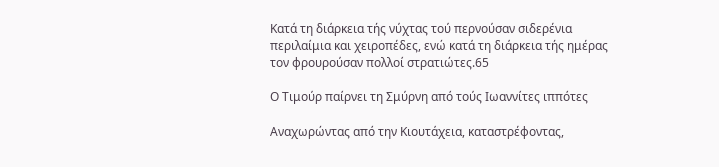Κατά τη διάρκεια τής νύχτας τού περνούσαν σιδερένια περιλαίμια και χειροπέδες, ενώ κατά τη διάρκεια τής ημέρας τον φρουρούσαν πολλοί στρατιώτες.65

Ο Τιμούρ παίρνει τη Σμύρνη από τούς Ιωαννίτες ιππότες

Αναχωρώντας από την Κιουτάχεια, καταστρέφοντας,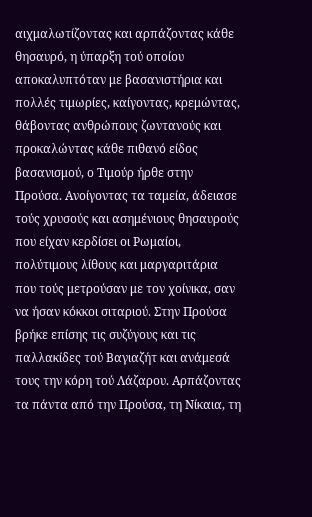αιχμαλωτίζοντας και αρπάζοντας κάθε θησαυρό, η ύπαρξη τού οποίου αποκαλυπτόταν με βασανιστήρια και πολλές τιμωρίες, καίγοντας, κρεμώντας, θάβοντας ανθρώπους ζωντανούς και προκαλώντας κάθε πιθανό είδος βασανισμού, ο Τιμούρ ήρθε στην Προύσα. Ανοίγοντας τα ταμεία, άδειασε τούς χρυσούς και ασημένιους θησαυρούς που είχαν κερδίσει οι Ρωμαίοι, πολύτιμους λίθους και μαργαριτάρια που τούς μετρούσαν με τον χοίνικα, σαν να ήσαν κόκκοι σιταριού. Στην Προύσα βρήκε επίσης τις συζύγους και τις παλλακίδες τού Βαγιαζήτ και ανάμεσά τους την κόρη τού Λάζαρου. Αρπάζοντας τα πάντα από την Προύσα, τη Νίκαια, τη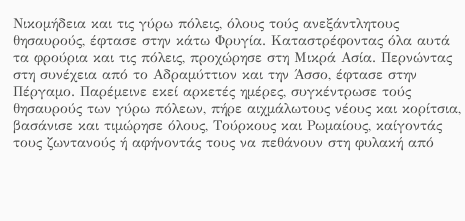Νικομήδεια και τις γύρω πόλεις, όλους τούς ανεξάντλητους θησαυρούς, έφτασε στην κάτω Φρυγία. Καταστρέφοντας όλα αυτά τα φρούρια και τις πόλεις, προχώρησε στη Μικρά Ασία. Περνώντας στη συνέχεια από το Αδραμύττιον και την Άσσο, έφτασε στην Πέργαμο. Παρέμεινε εκεί αρκετές ημέρες, συγκέντρωσε τούς θησαυρούς των γύρω πόλεων, πήρε αιχμάλωτους νέους και κορίτσια, βασάνισε και τιμώρησε όλους, Τούρκους και Ρωμαίους, καίγοντάς τους ζωντανούς ή αφήνοντάς τους να πεθάνουν στη φυλακή από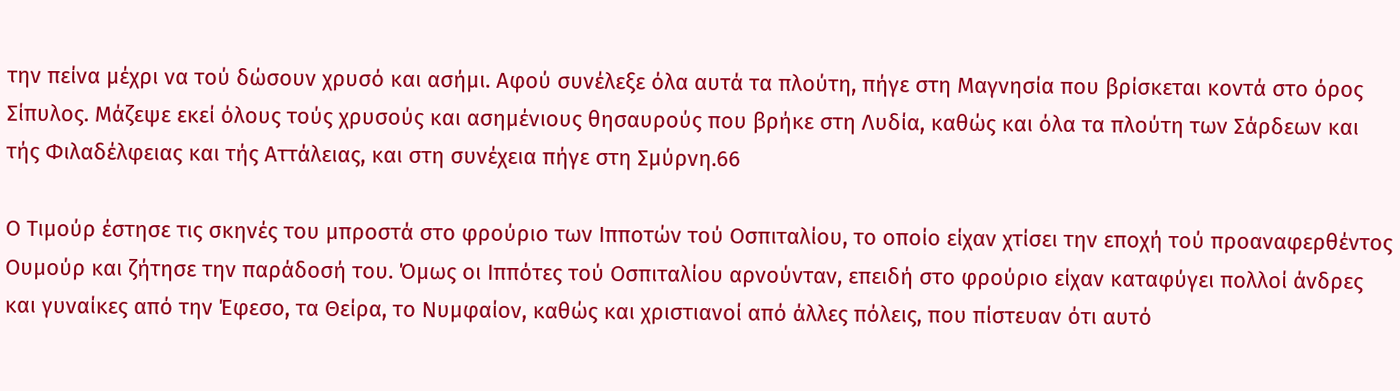την πείνα μέχρι να τού δώσουν χρυσό και ασήμι. Αφού συνέλεξε όλα αυτά τα πλούτη, πήγε στη Μαγνησία που βρίσκεται κοντά στο όρος Σίπυλος. Μάζεψε εκεί όλους τούς χρυσούς και ασημένιους θησαυρούς που βρήκε στη Λυδία, καθώς και όλα τα πλούτη των Σάρδεων και τής Φιλαδέλφειας και τής Αττάλειας, και στη συνέχεια πήγε στη Σμύρνη.66

Ο Τιμούρ έστησε τις σκηνές του μπροστά στο φρούριο των Ιπποτών τού Οσπιταλίου, το οποίο είχαν χτίσει την εποχή τού προαναφερθέντος Ουμούρ και ζήτησε την παράδοσή του. Όμως οι Ιππότες τού Οσπιταλίου αρνούνταν, επειδή στο φρούριο είχαν καταφύγει πολλοί άνδρες και γυναίκες από την Έφεσο, τα Θείρα, το Νυμφαίον, καθώς και χριστιανοί από άλλες πόλεις, που πίστευαν ότι αυτό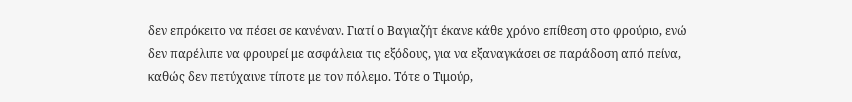δεν επρόκειτο να πέσει σε κανέναν. Γιατί ο Βαγιαζήτ έκανε κάθε χρόνο επίθεση στο φρούριο, ενώ δεν παρέλιπε να φρουρεί με ασφάλεια τις εξόδους, για να εξαναγκάσει σε παράδοση από πείνα, καθώς δεν πετύχαινε τίποτε με τον πόλεμο. Τότε ο Τιμούρ,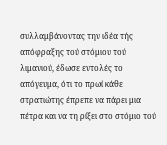συλλαμβάνοντας την ιδέα τής απόφραξης τού στόμιου τού λιμανιού, έδωσε εντολές το απόγευμα, ότι το πρωί κάθε στρατιώτης έπρεπε να πάρει μια πέτρα και να τη ρίξει στο στόμιο τού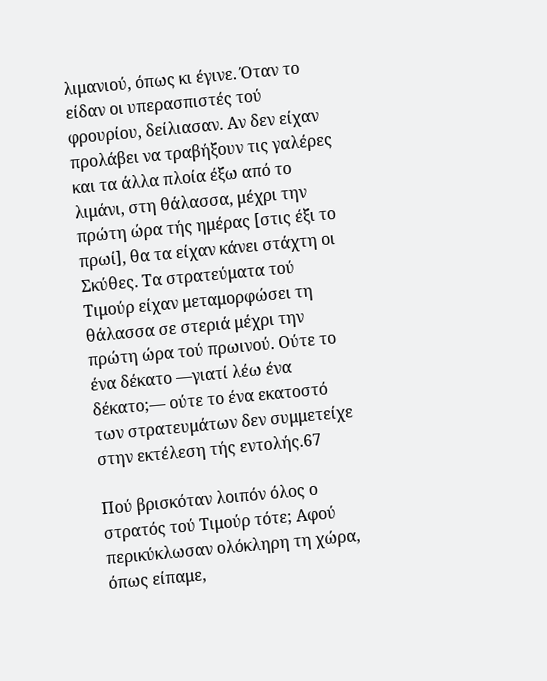λιμανιού, όπως κι έγινε. Όταν το είδαν οι υπερασπιστές τού φρουρίου, δείλιασαν. Αν δεν είχαν προλάβει να τραβήξουν τις γαλέρες και τα άλλα πλοία έξω από το λιμάνι, στη θάλασσα, μέχρι την πρώτη ώρα τής ημέρας [στις έξι το πρωί], θα τα είχαν κάνει στάχτη οι Σκύθες. Τα στρατεύματα τού Τιμούρ είχαν μεταμορφώσει τη θάλασσα σε στεριά μέχρι την πρώτη ώρα τού πρωινού. Ούτε το ένα δέκατο —γιατί λέω ένα δέκατο;— ούτε το ένα εκατοστό των στρατευμάτων δεν συμμετείχε στην εκτέλεση τής εντολής.67

Πού βρισκόταν λοιπόν όλος ο στρατός τού Τιμούρ τότε; Αφού περικύκλωσαν ολόκληρη τη χώρα, όπως είπαμε,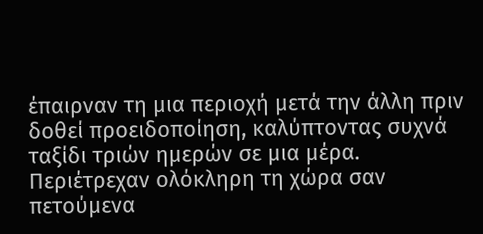έπαιρναν τη μια περιοχή μετά την άλλη πριν δοθεί προειδοποίηση, καλύπτοντας συχνά ταξίδι τριών ημερών σε μια μέρα. Περιέτρεχαν ολόκληρη τη χώρα σαν πετούμενα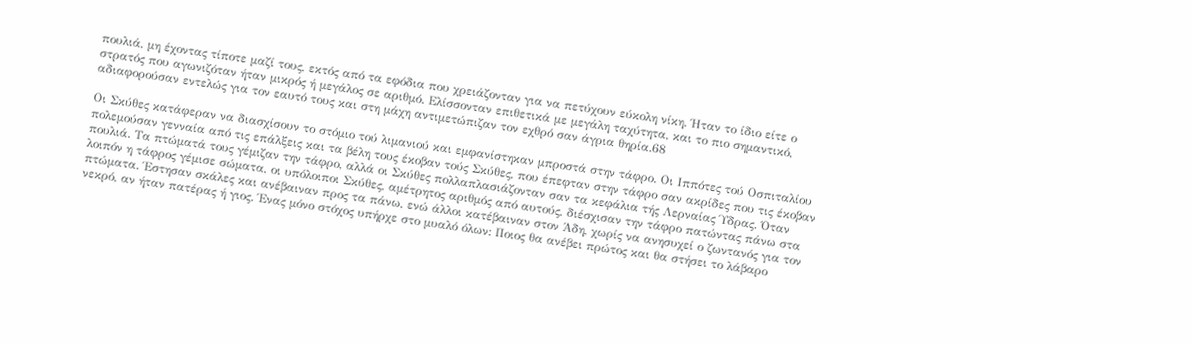πουλιά, μη έχοντας τίποτε μαζί τους, εκτός από τα εφόδια που χρειάζονταν για να πετύχουν εύκολη νίκη. Ήταν το ίδιο είτε ο στρατός που αγωνιζόταν ήταν μικρός ή μεγάλος σε αριθμό. Ελίσσονταν επιθετικά με μεγάλη ταχύτητα, και το πιο σημαντικό, αδιαφορούσαν εντελώς για τον εαυτό τους και στη μάχη αντιμετώπιζαν τον εχθρό σαν άγρια θηρία.68

Οι Σκύθες κατάφεραν να διασχίσουν το στόμιο τού λιμανιού και εμφανίστηκαν μπροστά στην τάφρο. Οι Ιππότες τού Οσπιταλίου πολεμούσαν γενναία από τις επάλξεις και τα βέλη τους έκοβαν τούς Σκύθες, που έπεφταν στην τάφρο σαν ακρίδες που τις έκοβαν πουλιά. Τα πτώματά τους γέμιζαν την τάφρο, αλλά οι Σκύθες πολλαπλασιάζονταν σαν τα κεφάλια τής Λερναίας Ύδρας. Όταν λοιπόν η τάφρος γέμισε σώματα, οι υπόλοιποι Σκύθες, αμέτρητος αριθμός από αυτούς, διέσχισαν την τάφρο πατώντας πάνω στα πτώματα. Έστησαν σκάλες και ανέβαιναν προς τα πάνω, ενώ άλλοι κατέβαιναν στον Άδη, χωρίς να ανησυχεί ο ζωντανός για τον νεκρό, αν ήταν πατέρας ή γιος. Ένας μόνο στόχος υπήρχε στο μυαλό όλων: Ποιος θα ανέβει πρώτος και θα στήσει το λάβαρο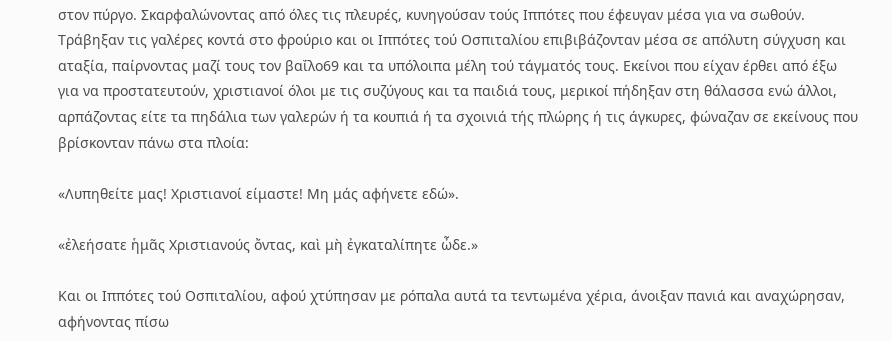στον πύργο. Σκαρφαλώνοντας από όλες τις πλευρές, κυνηγούσαν τούς Ιππότες που έφευγαν μέσα για να σωθούν. Τράβηξαν τις γαλέρες κοντά στο φρούριο και οι Ιππότες τού Οσπιταλίου επιβιβάζονταν μέσα σε απόλυτη σύγχυση και αταξία, παίρνοντας μαζί τους τον βαΐλο69 και τα υπόλοιπα μέλη τού τάγματός τους. Εκείνοι που είχαν έρθει από έξω για να προστατευτούν, χριστιανοί όλοι με τις συζύγους και τα παιδιά τους, μερικοί πήδηξαν στη θάλασσα ενώ άλλοι, αρπάζοντας είτε τα πηδάλια των γαλερών ή τα κουπιά ή τα σχοινιά τής πλώρης ή τις άγκυρες, φώναζαν σε εκείνους που βρίσκονταν πάνω στα πλοία:

«Λυπηθείτε μας! Χριστιανοί είμαστε! Μη μάς αφήνετε εδώ».

«ἐλεήσατε ἡμᾶς Χριστιανούς ὄντας, καὶ μὴ ἐγκαταλίπητε ὦδε.»

Και οι Ιππότες τού Οσπιταλίου, αφού χτύπησαν με ρόπαλα αυτά τα τεντωμένα χέρια, άνοιξαν πανιά και αναχώρησαν, αφήνοντας πίσω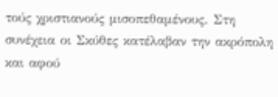τούς χριστιανούς μισοπεθαμένους. Στη συνέχεια οι Σκύθες κατέλαβαν την ακρόπολη και αφού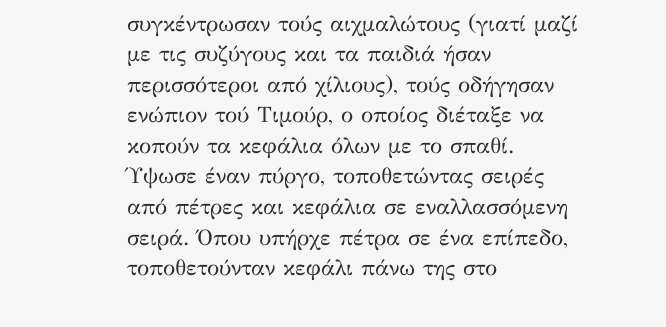συγκέντρωσαν τούς αιχμαλώτους (γιατί μαζί με τις συζύγους και τα παιδιά ήσαν περισσότεροι από χίλιους), τούς οδήγησαν ενώπιον τού Τιμούρ, ο οποίος διέταξε να κοπούν τα κεφάλια όλων με το σπαθί. Ύψωσε έναν πύργο, τοποθετώντας σειρές από πέτρες και κεφάλια σε εναλλασσόμενη σειρά. Όπου υπήρχε πέτρα σε ένα επίπεδο, τοποθετούνταν κεφάλι πάνω της στο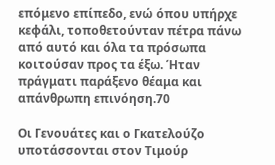επόμενο επίπεδο, ενώ όπου υπήρχε κεφάλι, τοποθετούνταν πέτρα πάνω από αυτό και όλα τα πρόσωπα κοιτούσαν προς τα έξω. Ήταν πράγματι παράξενο θέαμα και απάνθρωπη επινόηση.70

Οι Γενουάτες και ο Γκατελούζο υποτάσσονται στον Τιμούρ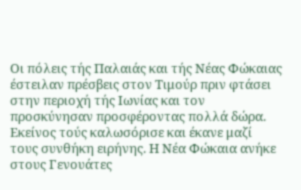Οι πόλεις τής Παλαιάς και τής Νέας Φώκαιας έστειλαν πρέσβεις στον Τιμούρ πριν φτάσει στην περιοχή τής Ιωνίας και τον προσκύνησαν προσφέροντας πολλά δώρα. Εκείνος τούς καλωσόρισε και έκανε μαζί τους συνθήκη ειρήνης. Η Νέα Φώκαια ανήκε στους Γενουάτες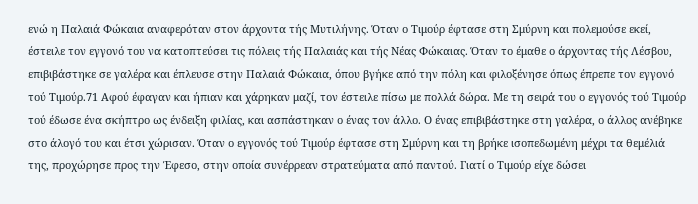ενώ η Παλαιά Φώκαια αναφερόταν στον άρχοντα τής Μυτιλήνης. Όταν ο Τιμούρ έφτασε στη Σμύρνη και πολεμούσε εκεί, έστειλε τον εγγονό του να κατοπτεύσει τις πόλεις τής Παλαιάς και τής Νέας Φώκαιας. Όταν το έμαθε ο άρχοντας τής Λέσβου, επιβιβάστηκε σε γαλέρα και έπλευσε στην Παλαιά Φώκαια, όπου βγήκε από την πόλη και φιλοξένησε όπως έπρεπε τον εγγονό τού Τιμούρ.71 Αφού έφαγαν και ήπιαν και χάρηκαν μαζί, τον έστειλε πίσω με πολλά δώρα. Με τη σειρά του ο εγγονός τού Τιμούρ τού έδωσε ένα σκήπτρο ως ένδειξη φιλίας, και ασπάστηκαν ο ένας τον άλλο. Ο ένας επιβιβάστηκε στη γαλέρα, ο άλλος ανέβηκε στο άλογό του και έτσι χώρισαν. Όταν ο εγγονός τού Τιμούρ έφτασε στη Σμύρνη και τη βρήκε ισοπεδωμένη μέχρι τα θεμέλιά της, προχώρησε προς την Έφεσο, στην οποία συνέρρεαν στρατεύματα από παντού. Γιατί ο Τιμούρ είχε δώσει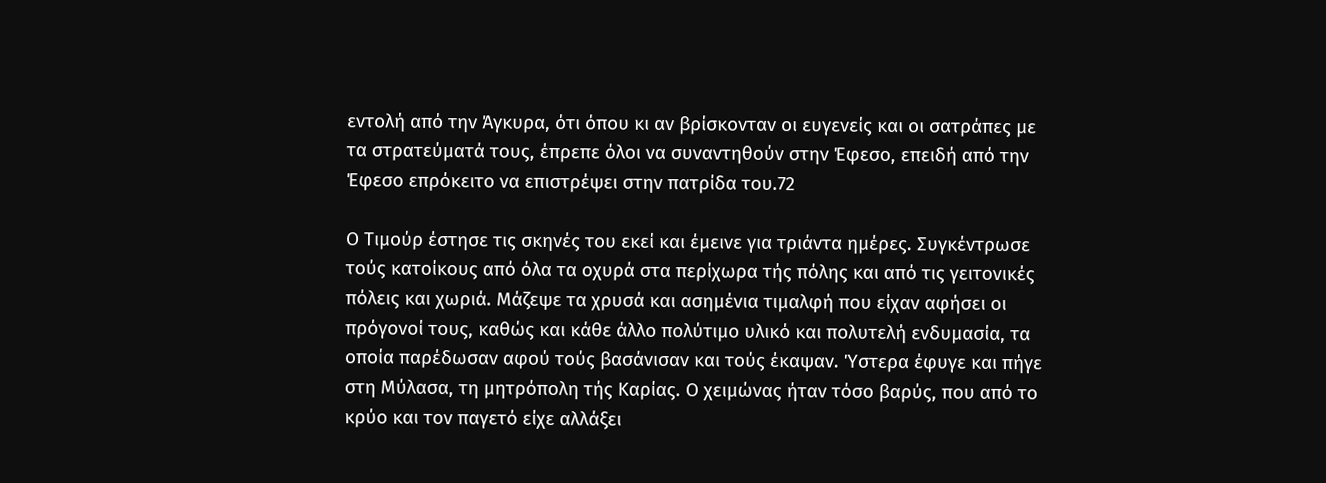εντολή από την Άγκυρα, ότι όπου κι αν βρίσκονταν οι ευγενείς και οι σατράπες με τα στρατεύματά τους, έπρεπε όλοι να συναντηθούν στην Έφεσο, επειδή από την Έφεσο επρόκειτο να επιστρέψει στην πατρίδα του.72

Ο Τιμούρ έστησε τις σκηνές του εκεί και έμεινε για τριάντα ημέρες. Συγκέντρωσε τούς κατοίκους από όλα τα οχυρά στα περίχωρα τής πόλης και από τις γειτονικές πόλεις και χωριά. Μάζεψε τα χρυσά και ασημένια τιμαλφή που είχαν αφήσει οι πρόγονοί τους, καθώς και κάθε άλλο πολύτιμο υλικό και πολυτελή ενδυμασία, τα οποία παρέδωσαν αφού τούς βασάνισαν και τούς έκαψαν. Ύστερα έφυγε και πήγε στη Μύλασα, τη μητρόπολη τής Καρίας. Ο χειμώνας ήταν τόσο βαρύς, που από το κρύο και τον παγετό είχε αλλάξει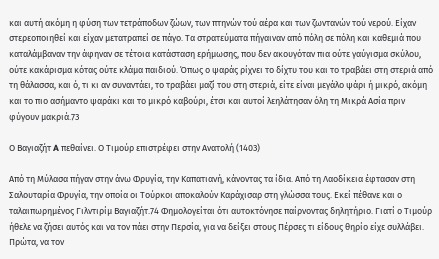και αυτή ακόμη η φύση των τετράποδων ζώων, των πτηνών τού αέρα και των ζωντανών τού νερού. Είχαν στερεοποιηθεί και είχαν μετατραπεί σε πάγο. Τα στρατεύματα πήγαιναν από πόλη σε πόλη και καθεμιά που καταλάμβαναν την άφηναν σε τέτοια κατάσταση ερήμωσης, που δεν ακουγόταν πια ούτε γαύγισμα σκύλου, ούτε κακάρισμα κότας ούτε κλάμα παιδιού. Όπως ο ψαράς ρίχνει το δίχτυ του και το τραβάει στη στεριά από τη θάλασσα, και ό, τι κι αν συναντάει, το τραβάει μαζί του στη στεριά, είτε είναι μεγάλο ψάρι ή μικρό, ακόμη και το πιο ασήμαντο ψαράκι και το μικρό καβούρι, έτσι και αυτοί λεηλάτησαν όλη τη Μικρά Ασία πριν φύγουν μακριά.73

Ο Βαγιαζήτ A πεθαίνει. Ο Τιμούρ επιστρέφει στην Ανατολή (1403)

Από τη Μύλασα πήγαν στην άνω Φρυγία, την Καπατιανή, κάνοντας τα ίδια. Από τη Λαοδίκεια έφτασαν στη Σαλουταρία Φρυγία, την οποία οι Τούρκοι αποκαλούν Καράχισαρ στη γλώσσα τους. Εκεί πέθανε και ο ταλαιπωρημένος Γιλντιρίμ Βαγιαζήτ.74 Φημολογείται ότι αυτοκτόνησε παίρνοντας δηλητήριο. Γιατί ο Τιμούρ ήθελε να ζήσει αυτός και να τον πάει στην Περσία, για να δείξει στους Πέρσες τι είδους θηρίο είχε συλλάβει. Πρώτα, να τον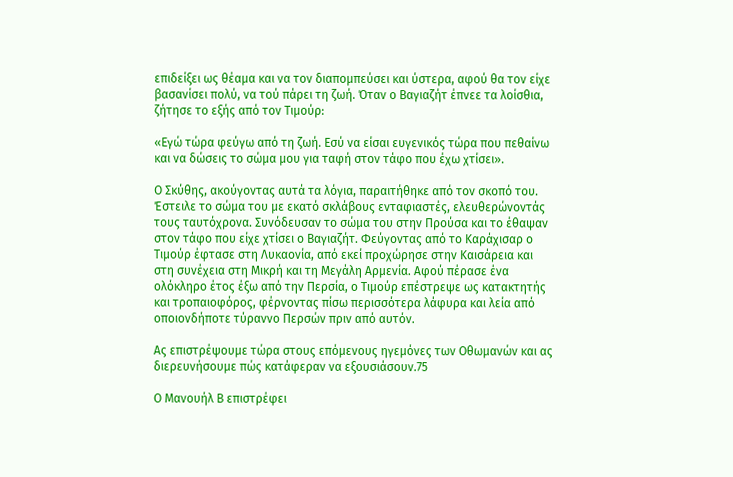επιδείξει ως θέαμα και να τον διαπομπεύσει και ύστερα, αφού θα τον είχε βασανίσει πολύ, να τού πάρει τη ζωή. Όταν ο Βαγιαζήτ έπνεε τα λοίσθια, ζήτησε το εξής από τον Τιμούρ:

«Εγώ τώρα φεύγω από τη ζωή. Εσύ να είσαι ευγενικός τώρα που πεθαίνω και να δώσεις το σώμα μου για ταφή στον τάφο που έχω χτίσει».

Ο Σκύθης, ακούγοντας αυτά τα λόγια, παραιτήθηκε από τον σκοπό του. Έστειλε το σώμα του με εκατό σκλάβους ενταφιαστές, ελευθερώνοντάς τους ταυτόχρονα. Συνόδευσαν το σώμα του στην Προύσα και το έθαψαν στον τάφο που είχε χτίσει ο Βαγιαζήτ. Φεύγοντας από το Καράχισαρ ο Τιμούρ έφτασε στη Λυκαονία, από εκεί προχώρησε στην Καισάρεια και στη συνέχεια στη Μικρή και τη Μεγάλη Αρμενία. Αφού πέρασε ένα ολόκληρο έτος έξω από την Περσία, ο Τιμούρ επέστρεψε ως κατακτητής και τροπαιοφόρος, φέρνοντας πίσω περισσότερα λάφυρα και λεία από οποιονδήποτε τύραννο Περσών πριν από αυτόν.

Ας επιστρέψουμε τώρα στους επόμενους ηγεμόνες των Οθωμανών και ας διερευνήσουμε πώς κατάφεραν να εξουσιάσουν.75

Ο Μανουήλ Β επιστρέφει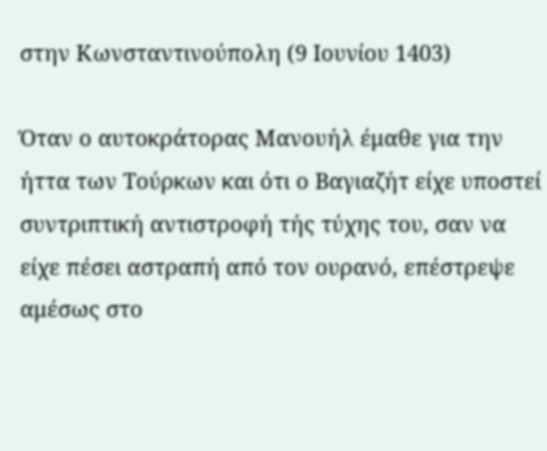στην Κωνσταντινούπολη (9 Ιουνίου 1403)

Όταν ο αυτοκράτορας Μανουήλ έμαθε για την ήττα των Τούρκων και ότι ο Βαγιαζήτ είχε υποστεί συντριπτική αντιστροφή τής τύχης του, σαν να είχε πέσει αστραπή από τον ουρανό, επέστρεψε αμέσως στο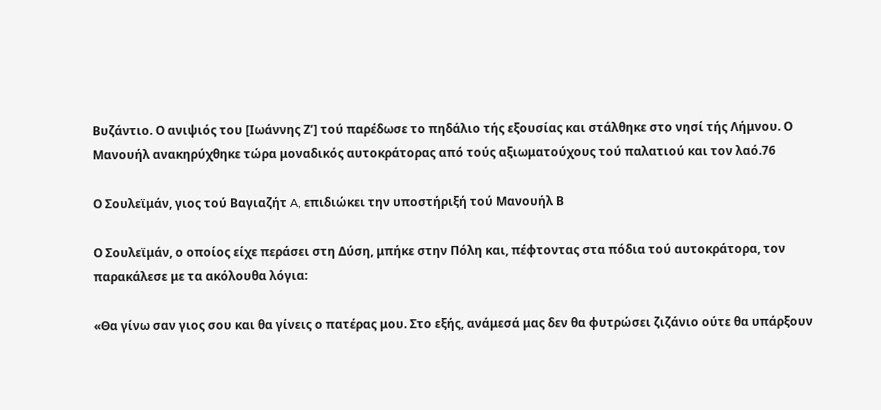Βυζάντιο. Ο ανιψιός του [Ιωάννης Ζ’] τού παρέδωσε το πηδάλιο τής εξουσίας και στάλθηκε στο νησί τής Λήμνου. Ο Μανουήλ ανακηρύχθηκε τώρα μοναδικός αυτοκράτορας από τούς αξιωματούχους τού παλατιού και τον λαό.76

Ο Σουλεϊμάν, γιος τού Βαγιαζήτ A, επιδιώκει την υποστήριξή τού Μανουήλ Β

Ο Σουλεϊμάν, ο οποίος είχε περάσει στη Δύση, μπήκε στην Πόλη και, πέφτοντας στα πόδια τού αυτοκράτορα, τον παρακάλεσε με τα ακόλουθα λόγια:

«Θα γίνω σαν γιος σου και θα γίνεις ο πατέρας μου. Στο εξής, ανάμεσά μας δεν θα φυτρώσει ζιζάνιο ούτε θα υπάρξουν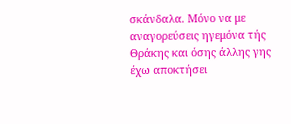σκάνδαλα. Μόνο να με αναγορεύσεις ηγεμόνα τής Θράκης και όσης άλλης γης έχω αποκτήσει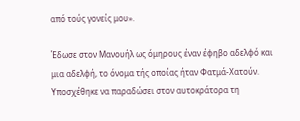από τούς γονείς μου».

Έδωσε στον Μανουήλ ως όμηρους έναν έφηβο αδελφό και μια αδελφή, το όνομα τής οποίας ήταν Φατμά-Χατούν. Υποσχέθηκε να παραδώσει στον αυτοκράτορα τη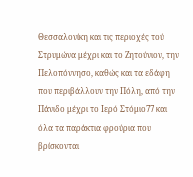Θεσσαλονίκη και τις περιοχές τού Στρυμώνα μέχρι και το Ζητούνιον, την Πελοπόννησο, καθώς και τα εδάφη που περιβάλλουν την Πόλη, από την Πάνιδο μέχρι το Ιερό Στόμιο77 και όλα τα παράκτια φρούρια που βρίσκονται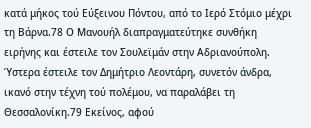κατά μήκος τού Εύξεινου Πόντου, από το Ιερό Στόμιο μέχρι τη Βάρνα.78 Ο Μανουήλ διαπραγματεύτηκε συνθήκη ειρήνης και έστειλε τον Σουλεϊμάν στην Αδριανούπολη. Ύστερα έστειλε τον Δημήτριο Λεοντάρη, συνετόν άνδρα, ικανό στην τέχνη τού πολέμου, να παραλάβει τη Θεσσαλονίκη.79 Εκείνος, αφού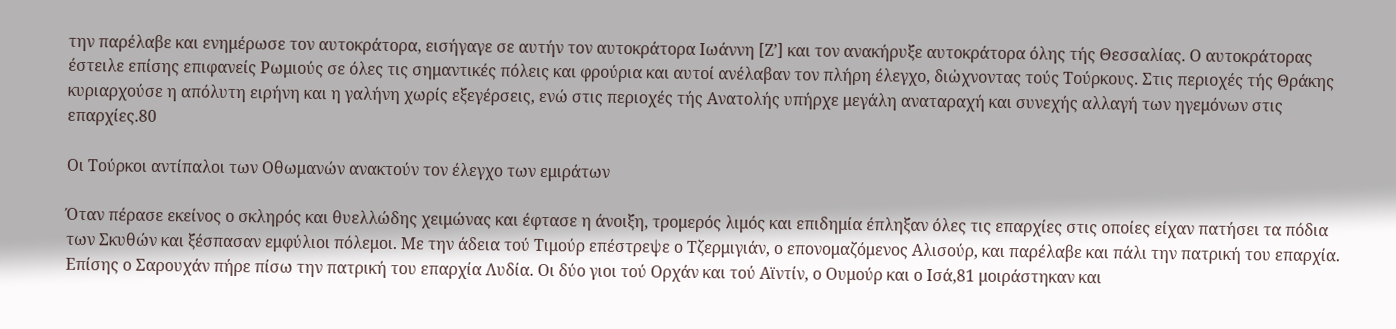την παρέλαβε και ενημέρωσε τον αυτοκράτορα, εισήγαγε σε αυτήν τον αυτοκράτορα Ιωάννη [Ζ’] και τον ανακήρυξε αυτοκράτορα όλης τής Θεσσαλίας. Ο αυτοκράτορας έστειλε επίσης επιφανείς Ρωμιούς σε όλες τις σημαντικές πόλεις και φρούρια και αυτοί ανέλαβαν τον πλήρη έλεγχο, διὠχνοντας τούς Τούρκους. Στις περιοχές τής Θράκης κυριαρχούσε η απόλυτη ειρήνη και η γαλήνη χωρίς εξεγέρσεις, ενώ στις περιοχές τής Ανατολής υπήρχε μεγάλη αναταραχή και συνεχής αλλαγή των ηγεμόνων στις επαρχίες.80

Οι Τούρκοι αντίπαλοι των Οθωμανών ανακτούν τον έλεγχο των εμιράτων

Όταν πέρασε εκείνος ο σκληρός και θυελλώδης χειμώνας και έφτασε η άνοιξη, τρομερός λιμός και επιδημία έπληξαν όλες τις επαρχίες στις οποίες είχαν πατήσει τα πόδια των Σκυθών και ξέσπασαν εμφύλιοι πόλεμοι. Με την άδεια τού Τιμούρ επέστρεψε ο Τζερμιγιάν, ο επονομαζόμενος Αλισούρ, και παρέλαβε και πάλι την πατρική του επαρχία. Επίσης ο Σαρουχάν πήρε πίσω την πατρική του επαρχία Λυδία. Οι δύο γιοι τού Ορχάν και τού Αϊντίν, ο Ουμούρ και ο Ισά,81 μοιράστηκαν και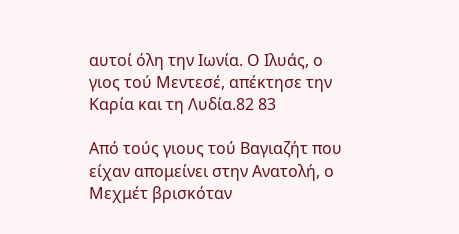αυτοί όλη την Ιωνία. Ο Ιλυάς, ο γιος τού Μεντεσέ, απέκτησε την Καρία και τη Λυδία.82 83

Από τούς γιους τού Βαγιαζήτ που είχαν απομείνει στην Ανατολή, ο Μεχμέτ βρισκόταν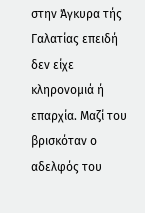στην Άγκυρα τής Γαλατίας επειδή δεν είχε κληρονομιά ή επαρχία. Μαζί του βρισκόταν ο αδελφός του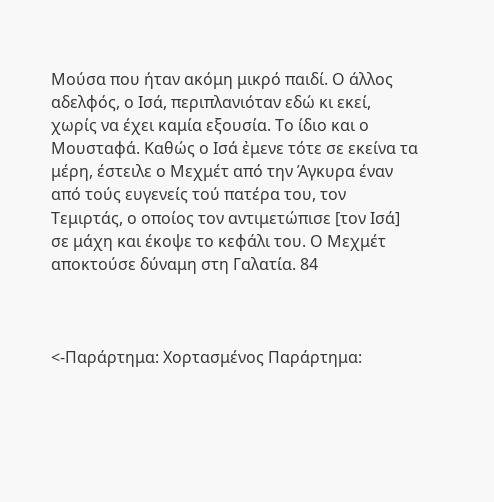Μούσα που ήταν ακόμη μικρό παιδί. Ο άλλος αδελφός, ο Ισά, περιπλανιόταν εδώ κι εκεί, χωρίς να έχει καμία εξουσία. Το ίδιο και ο Μουσταφά. Καθώς ο Ισά ἐμενε τότε σε εκείνα τα μέρη, έστειλε ο Μεχμέτ από την Άγκυρα έναν από τούς ευγενείς τού πατέρα του, τον Τεμιρτάς, ο οποίος τον αντιμετώπισε [τον Ισά] σε μάχη και έκοψε το κεφάλι του. Ο Μεχμέτ αποκτούσε δύναμη στη Γαλατία. 84



<-Παράρτημα: Χορτασμένος Παράρτημα: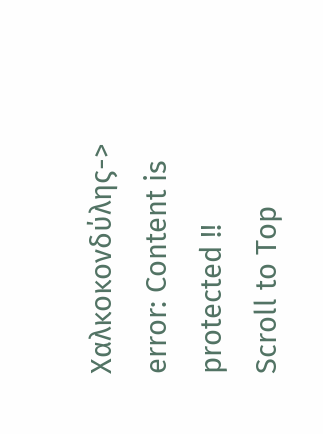Χαλκοκονδύλης->
error: Content is protected !!
Scroll to Top